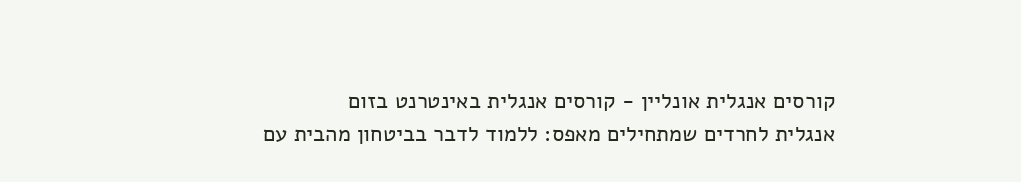קורסים אנגלית אונליין - קורסים אנגלית באינטרנט בזום
אנגלית לחרדים שמתחילים מאפס: ללמוד לדבר בביטחון מהבית עם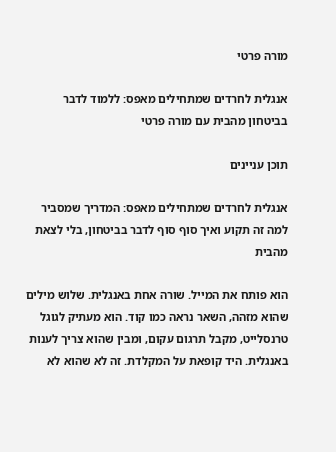מורה פרטי

אנגלית לחרדים שמתחילים מאפס: ללמוד לדבר בביטחון מהבית עם מורה פרטי

תוכן עניינים

אנגלית לחרדים שמתחילים מאפס: המדריך שמסביר למה זה תקוע ואיך סוף סוף לדבר בביטחון, בלי לצאת מהבית

הוא פותח את המייל. שורה אחת באנגלית. שלוש מילים שהוא מזהה, השאר נראה כמו קוד. הוא מעתיק לגוגל טרנסלייט, מקבל תרגום עקום, ומבין שהוא צריך לענות באנגלית. היד קופאת על המקלדת. זה לא שהוא לא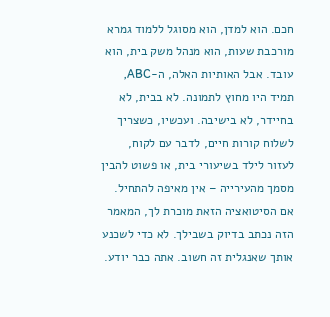חכם. הוא למדן, הוא מסוגל ללמוד גמרא מורכבת שעות, הוא מנהל משק בית, הוא עובד. אבל האותיות האלה, ה-ABC, תמיד היו מחוץ לתמונה. לא בבית, לא בחיידר, לא בישיבה. ועכשיו, כשצריך לשלוח קורות חיים, לדבר עם לקוח, לעזור לילד בשיעורי בית, או פשוט להבין מסמך מהעירייה – אין מאיפה להתחיל. אם הסיטואציה הזאת מוכרת לך, המאמר הזה נכתב בדיוק בשבילך. לא כדי לשכנע אותך שאנגלית זה חשוב. אתה כבר יודע.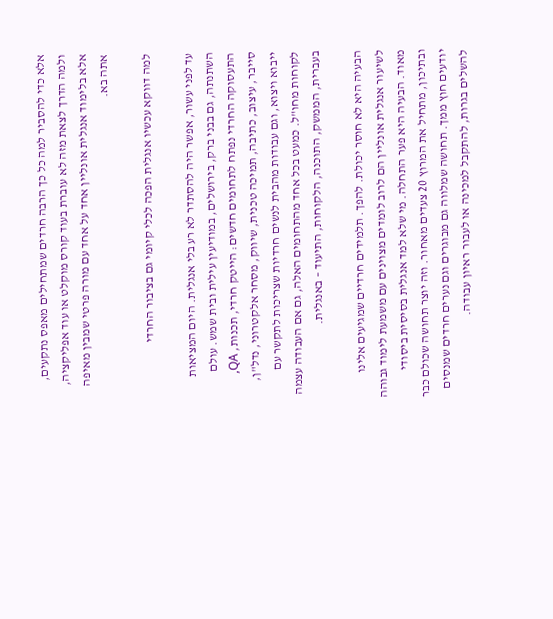אלא כדי להסביר למה כל כך הרבה חרדים שמתחילים מאפס נתקעים, ולמה הדרך לצאת מזה לא עוברת בעוד קורס מוקלט או עוד אפליקציה, אלא בלימוד אנגלית אונליין אחד על אחד עם מורה פרטי שמבין מאיפה אתה בא.

למה דווקא עכשיו אנגלית הפכה לכלי קיומי גם בציבור החרדי

עד לפני עשור, אפשר היה להסתדר לא רע בלי אנגלית. היום המציאות השתנתה, גם בבני ברק, בירושלים, במודיעין עילית ובית שמש. עולם התעסוקה החרדי נפתח לתחומים חדשים: הייטק חרדי, תכנות, QA, סייבר, עיצוב, כתיבה, תמיכה טכנית, שיווק, מסחר אלקטרוני, נדל"ן, ייבוא ויצוא, וגם עבודות מהבית לנשים חרדיות שצריכות לתקשר עם לקוחות מחו"ל. כמעט בכל אחד מהתחומים האלה, גם אם העבודה עצמה בעברית, הממשק, התוכנה, הלקוחות, התיעוד – באנגלית.

הבעיה היא לא חוסר יכולת. להפך. תלמידים חרדיים שמגיעים אלינו לשיעור אנגלית אונליין הם לרוב לומדים מצוינים עם משמעת לימוד גבוהה מאוד. הבעיה היא פער התחלה. מי שלא למד אנגלית בסיסית ביסודי ובתיכון, מתחיל את המרוץ 20 צעדים מאחור. וזה יוצר תחושה שכולם כבר יודעים חוץ ממך. תחושה שמלווה גם מבוגרים וגם נערים חרדים שמנסים להשלים בגרות, להתקבל למכינה או לעבור ראיון עבודה.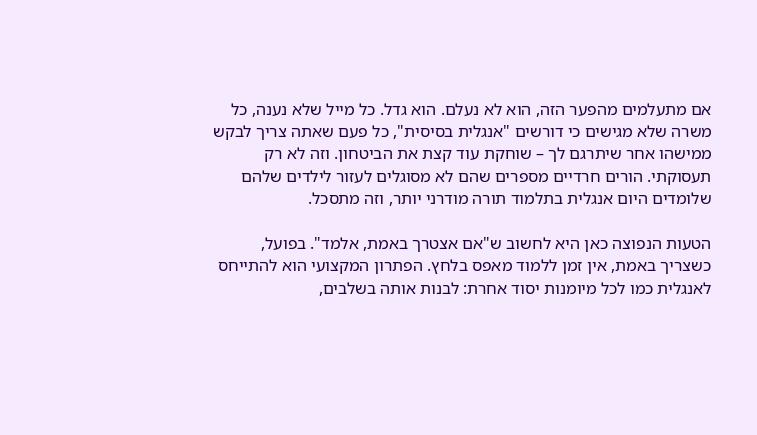אם מתעלמים מהפער הזה, הוא לא נעלם. הוא גדל. כל מייל שלא נענה, כל משרה שלא מגישים כי דורשים "אנגלית בסיסית", כל פעם שאתה צריך לבקש ממישהו אחר שיתרגם לך – שוחקת עוד קצת את הביטחון. וזה לא רק תעסוקתי. הורים חרדיים מספרים שהם לא מסוגלים לעזור לילדים שלהם שלומדים היום אנגלית בתלמוד תורה מודרני יותר, וזה מתסכל.

הטעות הנפוצה כאן היא לחשוב ש"אם אצטרך באמת, אלמד". בפועל, כשצריך באמת, אין זמן ללמוד מאפס בלחץ. הפתרון המקצועי הוא להתייחס לאנגלית כמו לכל מיומנות יסוד אחרת: לבנות אותה בשלבים,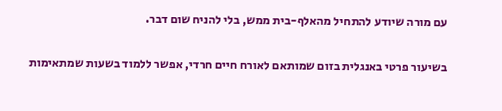עם מורה שיודע להתחיל מהאלף-בית ממש, בלי להניח שום דבר.

בשיעור פרטי באנגלית בזום שמותאם לאורח חיים חרדי, אפשר ללמוד בשעות שמתאימות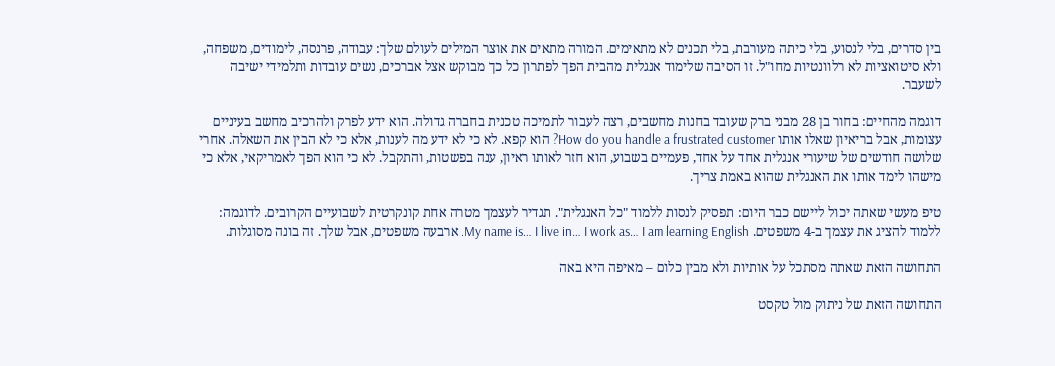בין סדרים, בלי לנסוע, בלי כיתה מעורבת, בלי תכנים לא מתאימים. המורה מתאים את אוצר המילים לעולם שלך: עבודה, פרנסה, לימודים, משפחה, ולא סיטואציות לא רלוונטיות מחו"ל. זו הסיבה שלימוד אנגלית מהבית הפך לפתרון כל כך מבוקש אצל אברכים, נשים עובדות ותלמידי ישיבה לשעבר.

דוגמה מהחיים: בחור בן 28 מבני ברק שעובד בחנות מחשבים, רצה לעבור לתמיכה טכנית בחברה גדולה. הוא ידע לפרק ולהרכיב מחשב בעיניים עצומות, אבל בריאיון שאלו אותו How do you handle a frustrated customer? הוא קפא. לא כי לא ידע מה לענות, אלא כי לא הבין את השאלה. אחרי שלושה חודשים של שיעורי אנגלית אחד על אחד, פעמיים בשבוע, הוא חזר לאותו ראיון, ענה בפשטות, והתקבל. לא כי הוא הפך לאמריקאי, אלא כי מישהו לימד אותו את האנגלית שהוא באמת צריך.

טיפ מעשי שאתה יכול ליישם כבר היום: תפסיק לנסות ללמוד "כל האנגלית". תגדיר לעצמך מטרה אחת קונקרטית לשבועיים הקרובים. לדוגמה: ללמוד להציג את עצמך ב-4 משפטים. My name is… I live in… I work as… I am learning English. ארבעה משפטים, אבל שלך. זה בונה מסוגלות.

התחושה הזאת שאתה מסתכל על אותיות ולא מבין כלום – מאיפה היא באה

התחושה הזאת של ניתוק מול טקסט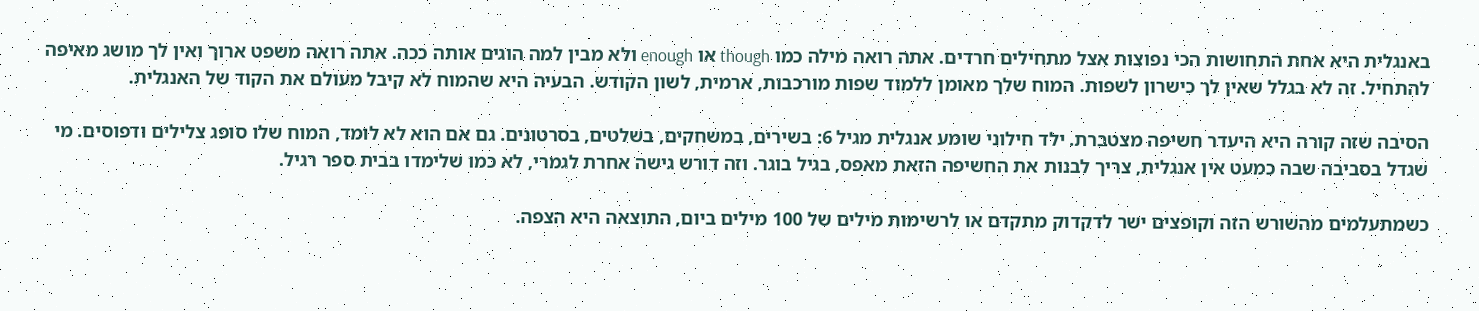באנגלית היא אחת התחושות הכי נפוצות אצל מתחילים חרדים. אתה רואה מילה כמו though או enough ולא מבין למה הוגים אותה ככה. אתה רואה משפט ארוך ואין לך מושג מאיפה להתחיל. זה לא בגלל שאין לך כישרון לשפות. המוח שלך מאומן ללמוד שפות מורכבות, ארמית, לשון הקודש. הבעיה היא שהמוח לא קיבל מעולם את הקוד של האנגלית.

הסיבה שזה קורה היא היעדר חשיפה מצטברת. ילד חילוני שומע אנגלית מגיל 6: בשירים, במשחקים, בשלטים, בסרטונים. גם אם הוא לא לומד, המוח שלו סופג צלילים ודפוסים. מי שגדל בסביבה שבה כמעט אין אנגלית, צריך לבנות את החשיפה הזאת מאפס, בגיל בוגר. וזה דורש גישה אחרת לגמרי, לא כמו שלימדו בבית ספר רגיל.

כשמתעלמים מהשורש הזה וקופצים ישר לדקדוק מתקדם או לרשימות מילים של 100 מילים ביום, התוצאה היא הצפה.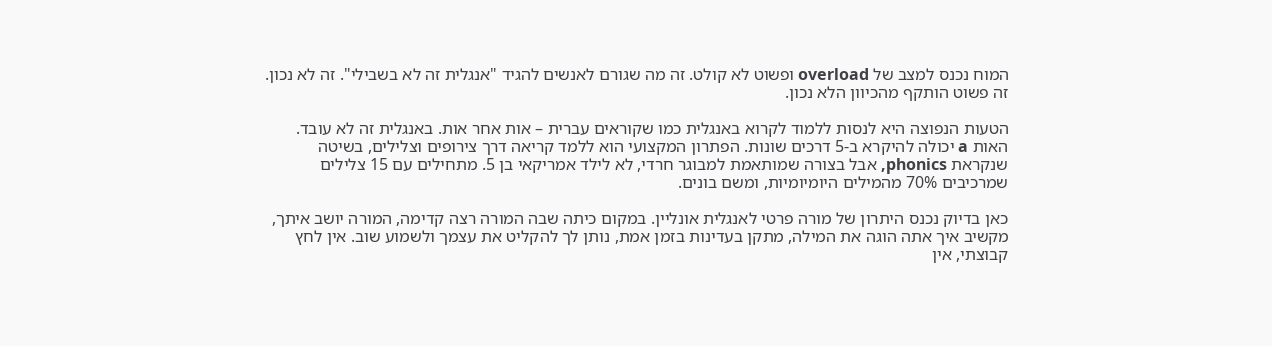המוח נכנס למצב של overload ופשוט לא קולט. זה מה שגורם לאנשים להגיד "אנגלית זה לא בשבילי". זה לא נכון. זה פשוט הותקף מהכיוון הלא נכון.

הטעות הנפוצה היא לנסות ללמוד לקרוא באנגלית כמו שקוראים עברית – אות אחר אות. באנגלית זה לא עובד. האות a יכולה להיקרא ב-5 דרכים שונות. הפתרון המקצועי הוא ללמד קריאה דרך צירופים וצלילים, בשיטה שנקראת phonics, אבל בצורה שמותאמת למבוגר חרדי, לא לילד אמריקאי בן 5. מתחילים עם 15 צלילים שמרכיבים 70% מהמילים היומיומיות, ומשם בונים.

כאן בדיוק נכנס היתרון של מורה פרטי לאנגלית אונליין. במקום כיתה שבה המורה רצה קדימה, המורה יושב איתך, מקשיב איך אתה הוגה את המילה, מתקן בעדינות בזמן אמת, נותן לך להקליט את עצמך ולשמוע שוב. אין לחץ קבוצתי, אין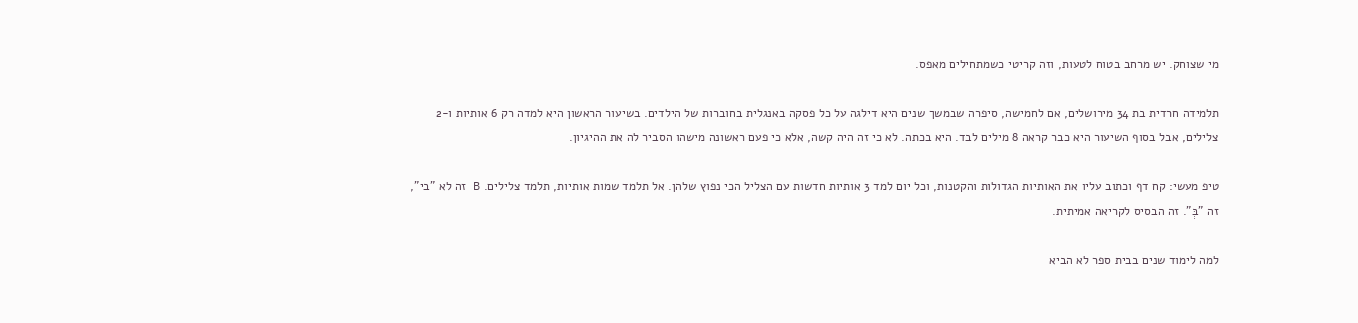מי שצוחק. יש מרחב בטוח לטעות, וזה קריטי כשמתחילים מאפס.

תלמידה חרדית בת 34 מירושלים, אם לחמישה, סיפרה שבמשך שנים היא דילגה על כל פסקה באנגלית בחוברות של הילדים. בשיעור הראשון היא למדה רק 6 אותיות ו-2 צלילים, אבל בסוף השיעור היא כבר קראה 8 מילים לבד. היא בכתה. לא כי זה היה קשה, אלא כי פעם ראשונה מישהו הסביר לה את ההיגיון.

טיפ מעשי: קח דף וכתוב עליו את האותיות הגדולות והקטנות, וכל יום למד 3 אותיות חדשות עם הצליל הכי נפוץ שלהן. אל תלמד שמות אותיות, תלמד צלילים. B זה לא "בי", זה "בְּ". זה הבסיס לקריאה אמיתית.

למה לימוד שנים בבית ספר לא הביא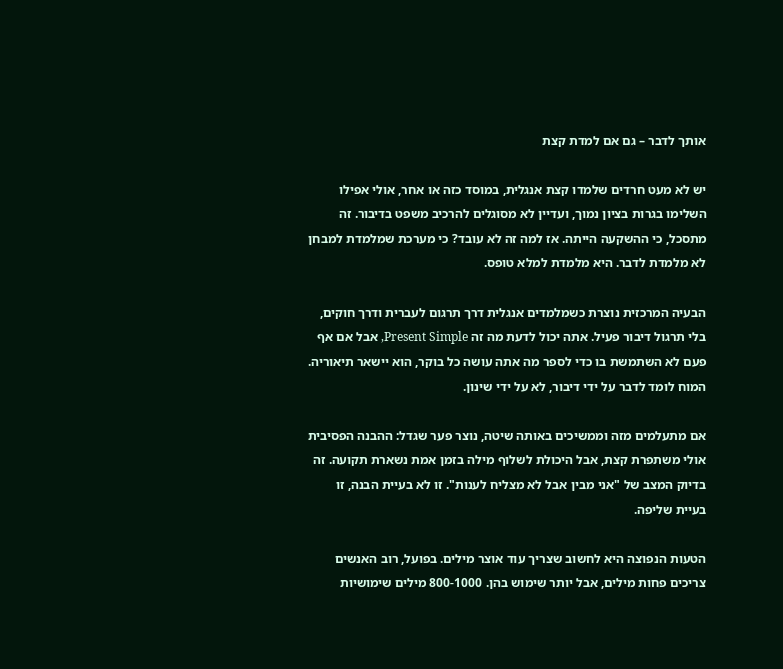אותך לדבר – גם אם למדת קצת

יש לא מעט חרדים שלמדו קצת אנגלית, במוסד כזה או אחר, אולי אפילו השלימו בגרות בציון נמוך, ועדיין לא מסוגלים להרכיב משפט בדיבור. זה מתסכל, כי ההשקעה הייתה. אז למה זה לא עובד? כי מערכת שמלמדת למבחן לא מלמדת לדבר. היא מלמדת למלא טופס.

הבעיה המרכזית נוצרת כשמלמדים אנגלית דרך תרגום לעברית ודרך חוקים, בלי תרגול דיבור פעיל. אתה יכול לדעת מה זה Present Simple, אבל אם אף פעם לא השתמשת בו כדי לספר מה אתה עושה כל בוקר, הוא יישאר תיאוריה. המוח לומד לדבר על ידי דיבור, לא על ידי שינון.

אם מתעלמים מזה וממשיכים באותה שיטה, נוצר פער שגדל: ההבנה הפסיבית אולי משתפרת קצת, אבל היכולת לשלוף מילה בזמן אמת נשארת תקועה. זה בדיוק המצב של "אני מבין אבל לא מצליח לענות". זו לא בעיית הבנה, זו בעיית שליפה.

הטעות הנפוצה היא לחשוב שצריך עוד אוצר מילים. בפועל, רוב האנשים צריכים פחות מילים, אבל יותר שימוש בהן. 800-1000 מילים שימושיות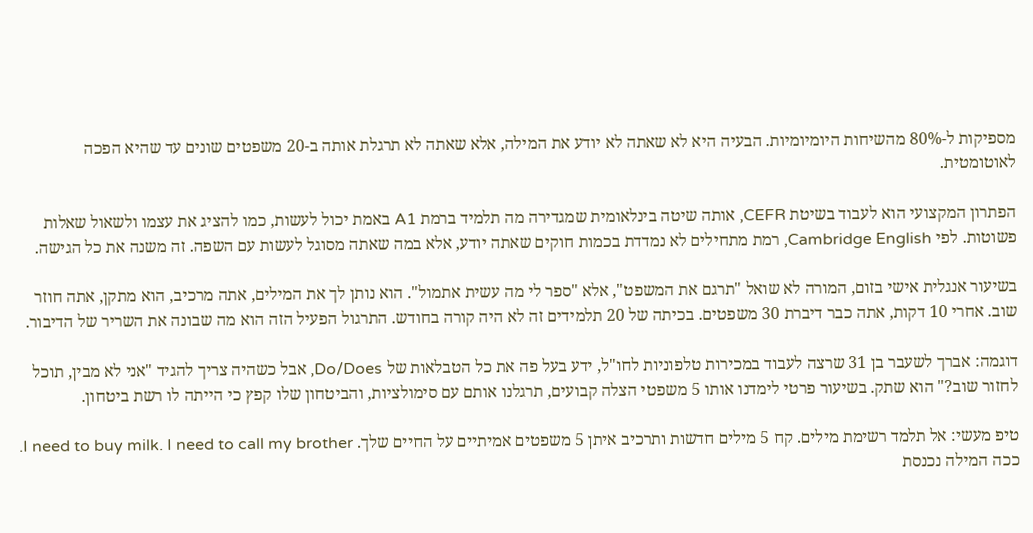מספיקות ל-80% מהשיחות היומיומיות. הבעיה היא לא שאתה לא יודע את המילה, אלא שאתה לא תרגלת אותה ב-20 משפטים שונים עד שהיא הפכה לאוטומטית.

הפתרון המקצועי הוא לעבוד בשיטת CEFR, אותה שיטה בינלאומית שמגדירה מה תלמיד ברמת A1 באמת יכול לעשות, כמו להציג את עצמו ולשאול שאלות פשוטות. לפי Cambridge English, רמת מתחילים לא נמדדת בכמות חוקים שאתה יודע, אלא במה שאתה מסוגל לעשות עם השפה. זה משנה את כל הגישה.

בשיעור אנגלית אישי בזום, המורה לא שואל "תרגם את המשפט", אלא "ספר לי מה עשית אתמול". הוא נותן לך את המילים, אתה מרכיב, הוא מתקן, אתה חוזר שוב. אחרי 10 דקות, אתה כבר דיברת 30 משפטים. בכיתה של 20 תלמידים זה לא היה קורה בחודש. התרגול הפעיל הזה הוא מה שבונה את השריר של הדיבור.

דוגמה: אברך לשעבר בן 31 שרצה לעבוד במכירות טלפוניות לחו"ל, ידע בעל פה את כל הטבלאות של Do/Does, אבל כשהיה צריך להגיד "אני לא מבין, תוכל לחזור שוב?" הוא שתק. בשיעור פרטי לימדנו אותו 5 משפטי הצלה קבועים, תרגלנו אותם עם סימולציות, והביטחון שלו קפץ כי הייתה לו רשת ביטחון.

טיפ מעשי: אל תלמד רשימת מילים. קח 5 מילים חדשות ותרכיב איתן 5 משפטים אמיתיים על החיים שלך. I need to buy milk. I need to call my brother. ככה המילה נכנסת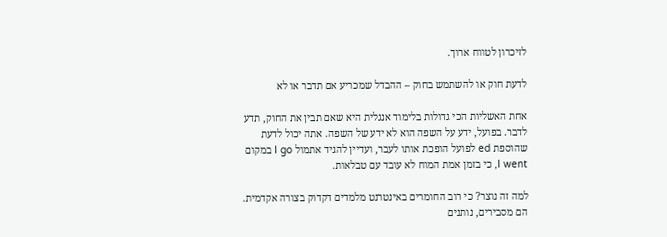לזיכרון לטווח ארוך.

לדעת חוק או להשתמש בחוק – ההבדל שמכריע אם תדבר או לא

אחת האשליות הכי גדולות בלימוד אנגלית היא שאם תבין את החוק, תדע לדבר. בפועל, ידע על השפה הוא לא ידע של השפה. אתה יכול לדעת שהוספת ed לפועל הופכת אותו לעבר, ועדיין להגיד אתמול I go במקום I went, כי בזמן אמת המוח לא עובד עם טבלאות.

למה זה נוצר? כי רוב החומרים באינטרנט מלמדים דקדוק בצורה אקדמית. הם מסבירים, נותנים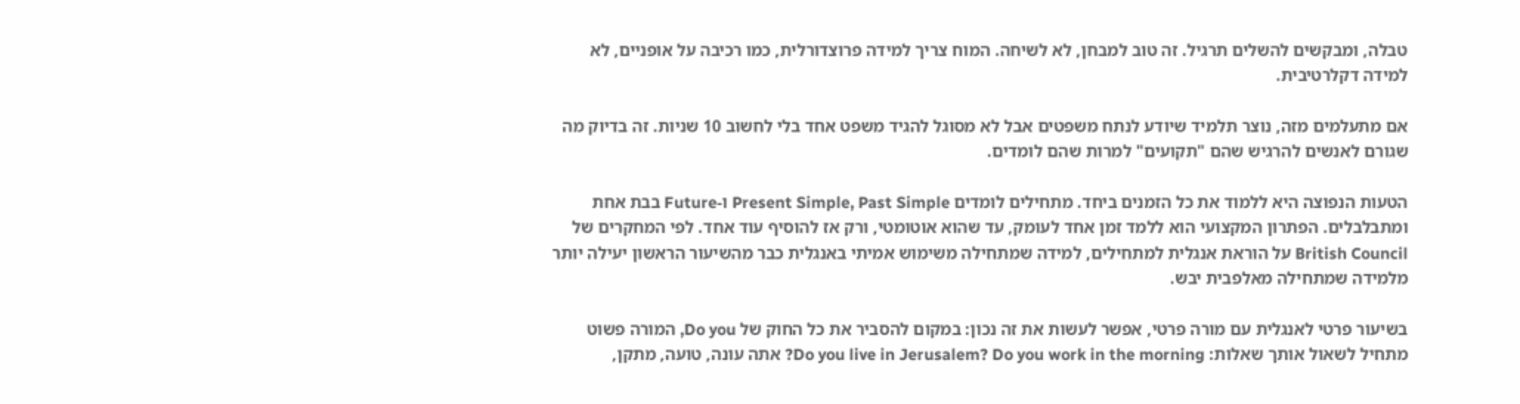טבלה, ומבקשים להשלים תרגיל. זה טוב למבחן, לא לשיחה. המוח צריך למידה פרוצדורלית, כמו רכיבה על אופניים, לא למידה דקלרטיבית.

אם מתעלמים מזה, נוצר תלמיד שיודע לנתח משפטים אבל לא מסוגל להגיד משפט אחד בלי לחשוב 10 שניות. זה בדיוק מה שגורם לאנשים להרגיש שהם "תקועים" למרות שהם לומדים.

הטעות הנפוצה היא ללמוד את כל הזמנים ביחד. מתחילים לומדים Present Simple, Past Simple ו-Future בבת אחת ומתבלבלים. הפתרון המקצועי הוא ללמד זמן אחד לעומק, עד שהוא אוטומטי, ורק אז להוסיף עוד אחד. לפי המחקרים של British Council על הוראת אנגלית למתחילים, למידה שמתחילה משימוש אמיתי באנגלית כבר מהשיעור הראשון יעילה יותר מלמידה שמתחילה מאלפבית יבש.

בשיעור פרטי לאנגלית עם מורה פרטי, אפשר לעשות את זה נכון: במקום להסביר את כל החוק של Do you, המורה פשוט מתחיל לשאול אותך שאלות: Do you live in Jerusalem? Do you work in the morning? אתה עונה, טועה, מתקן,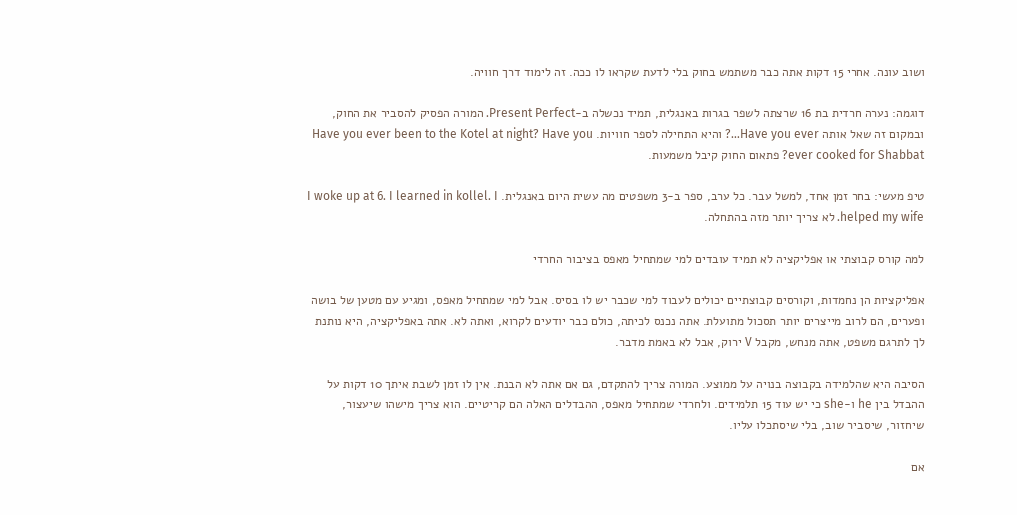ושוב עונה. אחרי 15 דקות אתה כבר משתמש בחוק בלי לדעת שקראו לו ככה. זה לימוד דרך חוויה.

דוגמה: נערה חרדית בת 16 שרצתה לשפר בגרות באנגלית, תמיד נכשלה ב-Present Perfect. המורה הפסיק להסביר את החוק, ובמקום זה שאל אותה Have you ever…? והיא התחילה לספר חוויות. Have you ever been to the Kotel at night? Have you ever cooked for Shabbat? פתאום החוק קיבל משמעות.

טיפ מעשי: בחר זמן אחד, למשל עבר. כל ערב, ספר ב-3 משפטים מה עשית היום באנגלית. I woke up at 6. I learned in kollel. I helped my wife. לא צריך יותר מזה בהתחלה.

למה קורס קבוצתי או אפליקציה לא תמיד עובדים למי שמתחיל מאפס בציבור החרדי

אפליקציות הן נחמדות, וקורסים קבוצתיים יכולים לעבוד למי שכבר יש לו בסיס. אבל למי שמתחיל מאפס, ומגיע עם מטען של בושה ופערים, הם לרוב מייצרים יותר תסכול מתועלת. אתה נכנס לכיתה, כולם כבר יודעים לקרוא, ואתה לא. אתה באפליקציה, היא נותנת לך לתרגם משפט, אתה מנחש, מקבל V ירוק, אבל לא באמת מדבר.

הסיבה היא שהלמידה בקבוצה בנויה על ממוצע. המורה צריך להתקדם, גם אם אתה לא הבנת. אין לו זמן לשבת איתך 10 דקות על ההבדל בין he ו-she כי יש עוד 15 תלמידים. ולחרדי שמתחיל מאפס, ההבדלים האלה הם קריטיים. הוא צריך מישהו שיעצור, שיחזור, שיסביר שוב, בלי שיסתכלו עליו.

אם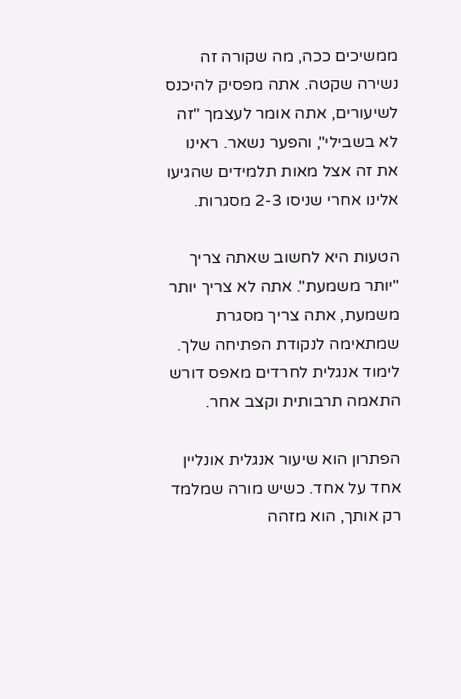ממשיכים ככה, מה שקורה זה נשירה שקטה. אתה מפסיק להיכנס לשיעורים, אתה אומר לעצמך "זה לא בשבילי", והפער נשאר. ראינו את זה אצל מאות תלמידים שהגיעו אלינו אחרי שניסו 2-3 מסגרות.

הטעות היא לחשוב שאתה צריך "יותר משמעת". אתה לא צריך יותר משמעת, אתה צריך מסגרת שמתאימה לנקודת הפתיחה שלך. לימוד אנגלית לחרדים מאפס דורש התאמה תרבותית וקצב אחר.

הפתרון הוא שיעור אנגלית אונליין אחד על אחד. כשיש מורה שמלמד רק אותך, הוא מזהה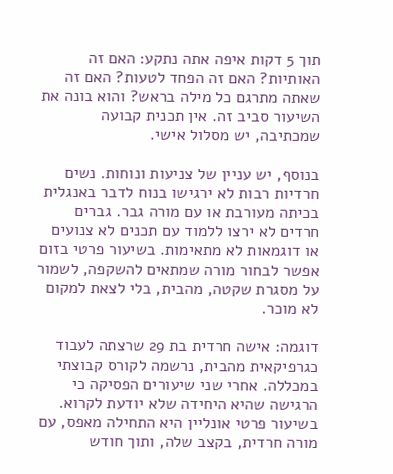תוך 5 דקות איפה אתה נתקע: האם זה האותיות? האם זה הפחד לטעות? האם זה שאתה מתרגם כל מילה בראש? והוא בונה את השיעור סביב זה. אין תכנית קבועה שמכתיבה, יש מסלול אישי.

בנוסף, יש עניין של צניעות ונוחות. נשים חרדיות רבות לא ירגישו בנוח לדבר באנגלית בכיתה מעורבת או עם מורה גבר. גברים חרדים לא ירצו ללמוד עם תכנים לא צנועים או דוגמאות לא מתאימות. בשיעור פרטי בזום אפשר לבחור מורה שמתאים להשקפה, לשמור על מסגרת שקטה, מהבית, בלי לצאת למקום לא מוכר.

דוגמה: אישה חרדית בת 29 שרצתה לעבוד כגרפיקאית מהבית, נרשמה לקורס קבוצתי במכללה. אחרי שני שיעורים הפסיקה כי הרגישה שהיא היחידה שלא יודעת לקרוא. בשיעור פרטי אונליין היא התחילה מאפס, עם מורה חרדית, בקצב שלה, ותוך חודש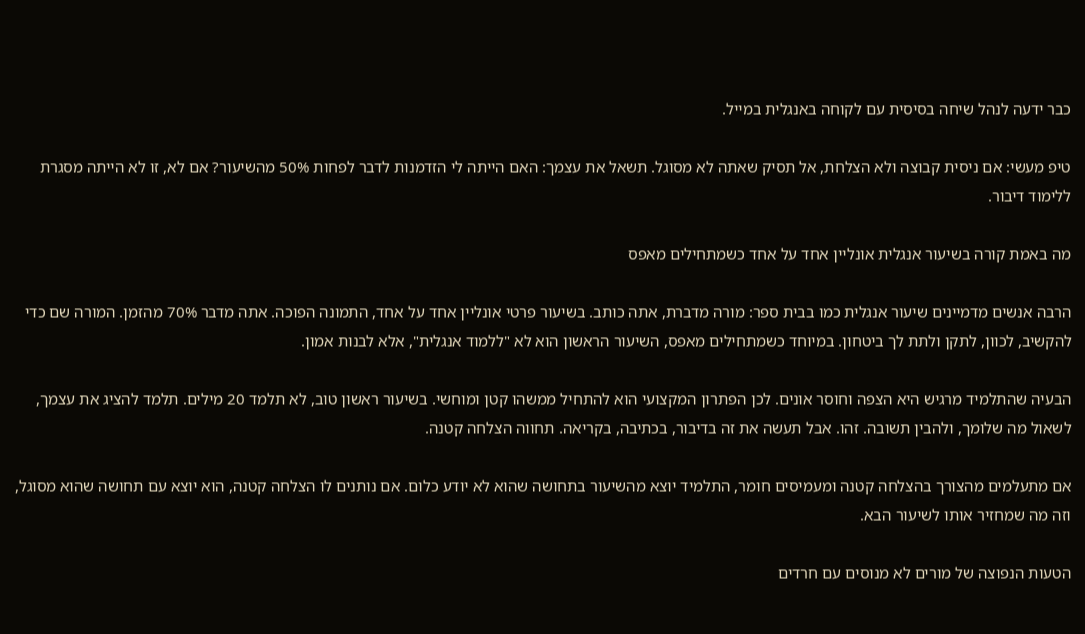כבר ידעה לנהל שיחה בסיסית עם לקוחה באנגלית במייל.

טיפ מעשי: אם ניסית קבוצה ולא הצלחת, אל תסיק שאתה לא מסוגל. תשאל את עצמך: האם הייתה לי הזדמנות לדבר לפחות 50% מהשיעור? אם לא, זו לא הייתה מסגרת ללימוד דיבור.

מה באמת קורה בשיעור אנגלית אונליין אחד על אחד כשמתחילים מאפס

הרבה אנשים מדמיינים שיעור אנגלית כמו בבית ספר: מורה מדברת, אתה כותב. בשיעור פרטי אונליין אחד על אחד, התמונה הפוכה. אתה מדבר 70% מהזמן. המורה שם כדי להקשיב, לכוון, לתקן ולתת לך ביטחון. במיוחד כשמתחילים מאפס, השיעור הראשון הוא לא "ללמוד אנגלית", אלא לבנות אמון.

הבעיה שהתלמיד מרגיש היא הצפה וחוסר אונים. לכן הפתרון המקצועי הוא להתחיל ממשהו קטן ומוחשי. בשיעור ראשון טוב, לא תלמד 20 מילים. תלמד להציג את עצמך, לשאול מה שלומך, ולהבין תשובה. זהו. אבל תעשה את זה בדיבור, בכתיבה, בקריאה. תחווה הצלחה קטנה.

אם מתעלמים מהצורך בהצלחה קטנה ומעמיסים חומר, התלמיד יוצא מהשיעור בתחושה שהוא לא יודע כלום. אם נותנים לו הצלחה קטנה, הוא יוצא עם תחושה שהוא מסוגל, וזה מה שמחזיר אותו לשיעור הבא.

הטעות הנפוצה של מורים לא מנוסים עם חרדים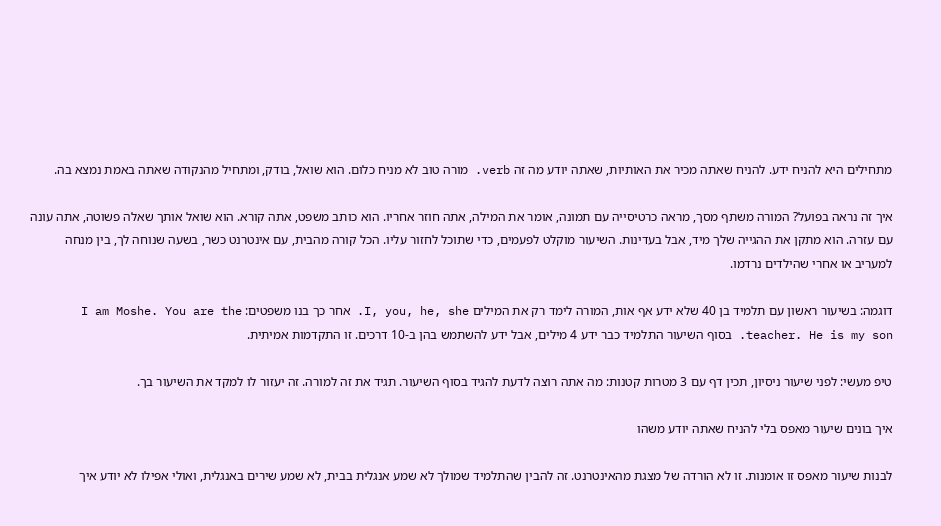מתחילים היא להניח ידע. להניח שאתה מכיר את האותיות, שאתה יודע מה זה verb. מורה טוב לא מניח כלום. הוא שואל, בודק, ומתחיל מהנקודה שאתה באמת נמצא בה.

איך זה נראה בפועל? המורה משתף מסך, מראה כרטיסייה עם תמונה, אומר את המילה, אתה חוזר אחריו. הוא כותב משפט, אתה קורא. הוא שואל אותך שאלה פשוטה, אתה עונה עם עזרה. הוא מתקן את ההגייה שלך מיד, אבל בעדינות. השיעור מוקלט לפעמים, כדי שתוכל לחזור עליו. הכל קורה מהבית, עם אינטרנט כשר, בשעה שנוחה לך, בין מנחה למעריב או אחרי שהילדים נרדמו.

דוגמה: בשיעור ראשון עם תלמיד בן 40 שלא ידע אף אות, המורה לימד רק את המילים I, you, he, she. אחר כך בנו משפטים: I am Moshe. You are the teacher. He is my son. בסוף השיעור התלמיד כבר ידע 4 מילים, אבל ידע להשתמש בהן ב-10 דרכים. זו התקדמות אמיתית.

טיפ מעשי: לפני שיעור ניסיון, תכין דף עם 3 מטרות קטנות: מה אתה רוצה לדעת להגיד בסוף השיעור. תגיד את זה למורה. זה יעזור לו למקד את השיעור בך.

איך בונים שיעור מאפס בלי להניח שאתה יודע משהו

לבנות שיעור מאפס זו אומנות. זו לא הורדה של מצגת מהאינטרנט. זה להבין שהתלמיד שמולך לא שמע אנגלית בבית, לא שמע שירים באנגלית, ואולי אפילו לא יודע איך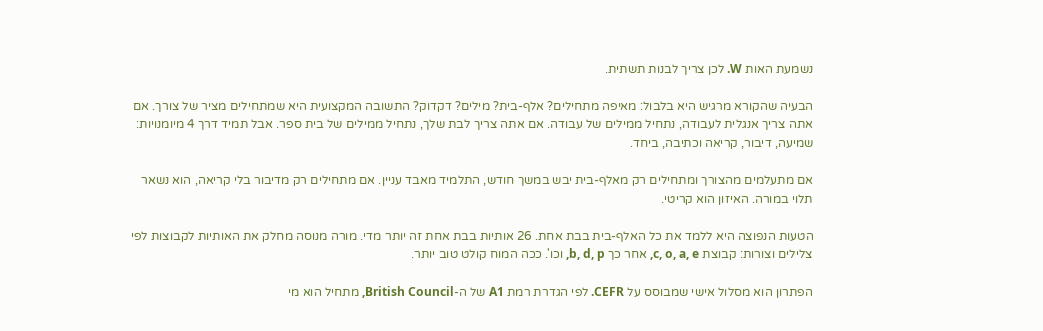נשמעת האות W. לכן צריך לבנות תשתית.

הבעיה שהקורא מרגיש היא בלבול: מאיפה מתחילים? אלף-בית? מילים? דקדוק? התשובה המקצועית היא שמתחילים מציר של צורך. אם אתה צריך אנגלית לעבודה, נתחיל ממילים של עבודה. אם אתה צריך לבת שלך, נתחיל ממילים של בית ספר. אבל תמיד דרך 4 מיומנויות: שמיעה, דיבור, קריאה וכתיבה, ביחד.

אם מתעלמים מהצורך ומתחילים רק מאלף-בית יבש במשך חודש, התלמיד מאבד עניין. אם מתחילים רק מדיבור בלי קריאה, הוא נשאר תלוי במורה. האיזון הוא קריטי.

הטעות הנפוצה היא ללמד את כל האלף-בית בבת אחת. 26 אותיות בבת אחת זה יותר מדי. מורה מנוסה מחלק את האותיות לקבוצות לפי צלילים וצורות: קבוצת c, o, a, e, אחר כך b, d, p, וכו'. ככה המוח קולט טוב יותר.

הפתרון הוא מסלול אישי שמבוסס על CEFR. לפי הגדרת רמת A1 של ה-British Council, מתחיל הוא מי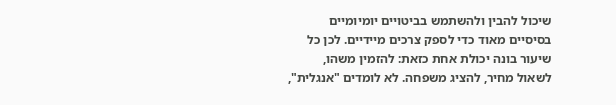שיכול להבין ולהשתמש בביטויים יומיומיים בסיסיים מאוד כדי לספק צרכים מיידיים. לכן כל שיעור בונה יכולת אחת כזאת: להזמין משהו, לשאול מחיר, להציג משפחה. לא לומדים "אנגלית",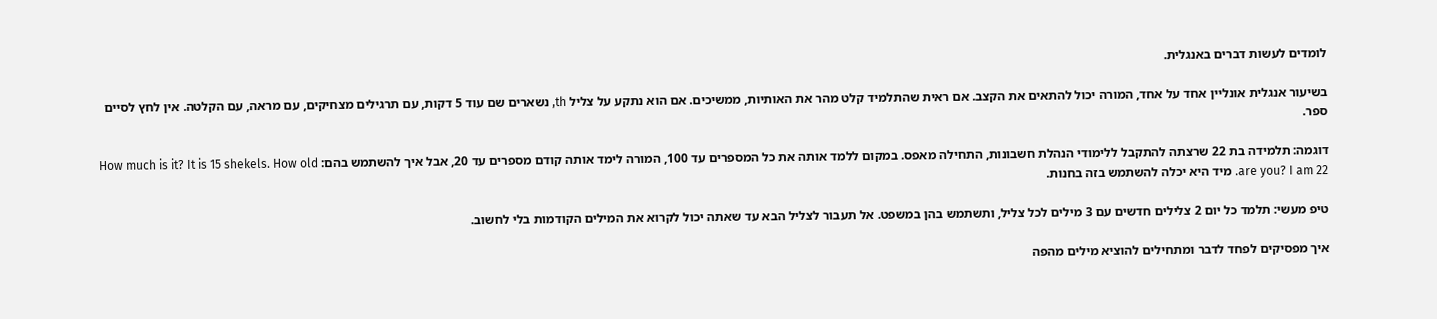לומדים לעשות דברים באנגלית.

בשיעור אנגלית אונליין אחד על אחד, המורה יכול להתאים את הקצב. אם ראית שהתלמיד קלט מהר את האותיות, ממשיכים. אם הוא נתקע על צליל th, נשארים שם עוד 5 דקות, עם תרגילים מצחיקים, עם מראה, עם הקלטה. אין לחץ לסיים ספר.

דוגמה: תלמידה בת 22 שרצתה להתקבל ללימודי הנהלת חשבונות, התחילה מאפס. במקום ללמד אותה את כל המספרים עד 100, המורה לימד אותה קודם מספרים עד 20, אבל איך להשתמש בהם: How much is it? It is 15 shekels. How old are you? I am 22. מיד היא יכלה להשתמש בזה בחנות.

טיפ מעשי: תלמד כל יום 2 צלילים חדשים עם 3 מילים לכל צליל, ותשתמש בהן במשפט. אל תעבור לצליל הבא עד שאתה יכול לקרוא את המילים הקודמות בלי לחשוב.

איך מפסיקים לפחד לדבר ומתחילים להוציא מילים מהפה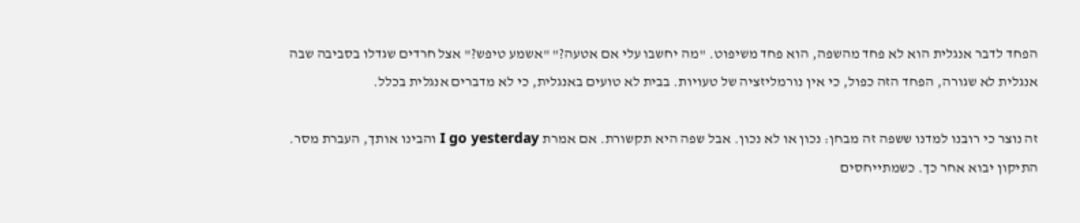הפחד לדבר אנגלית הוא לא פחד מהשפה, הוא פחד משיפוט. "מה יחשבו עלי אם אטעה?" "אשמע טיפש?" אצל חרדים שגדלו בסביבה שבה אנגלית לא שגורה, הפחד הזה כפול, כי אין נורמליזציה של טעויות. בבית לא טועים באנגלית, כי לא מדברים אנגלית בכלל.

זה נוצר כי רובנו למדנו ששפה זה מבחן: נכון או לא נכון. אבל שפה היא תקשורת. אם אמרת I go yesterday והבינו אותך, העברת מסר. התיקון יבוא אחר כך. כשמתייחסים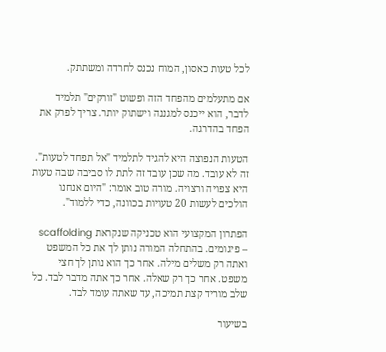לכל טעות כאסון, המוח נכנס לחרדה ומשתתק.

אם מתעלמים מהפחד הזה ופשוט "זורקים" תלמיד לדבר, הוא ייכנס למגננה וישתוק יותר. צריך לפרק את הפחד בהדרגה.

הטעות הנפוצה היא להגיד לתלמיד "אל תפחד לטעות". זה לא עובד. מה שכן עובד זה לתת לו סביבה שבה טעות היא צפויה ורצויה. מורה טוב אומר: "היום אנחנו הולכים לעשות 20 טעויות בכוונה, כדי ללמוד".

הפתרון המקצועי הוא טכניקה שנקראת scaffolding – פיגומים. בהתחלה המורה נותן לך את כל המשפט ואתה רק משלים מילה. אחר כך הוא נותן לך חצי משפט. אחר כך רק שאלה. אחר כך אתה מדבר לבד. כל שלב מוריד קצת תמיכה, עד שאתה עומד לבד.

בשיעור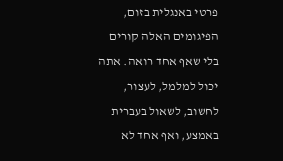פרטי באנגלית בזום, הפיגומים האלה קורים בלי שאף אחד רואה. אתה יכול למלמל, לעצור, לחשוב, לשאול בעברית באמצע, ואף אחד לא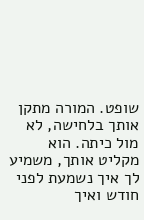שופט. המורה מתקן אותך בלחישה, לא מול כיתה. הוא מקליט אותך, משמיע לך איך נשמעת לפני חודש ואיך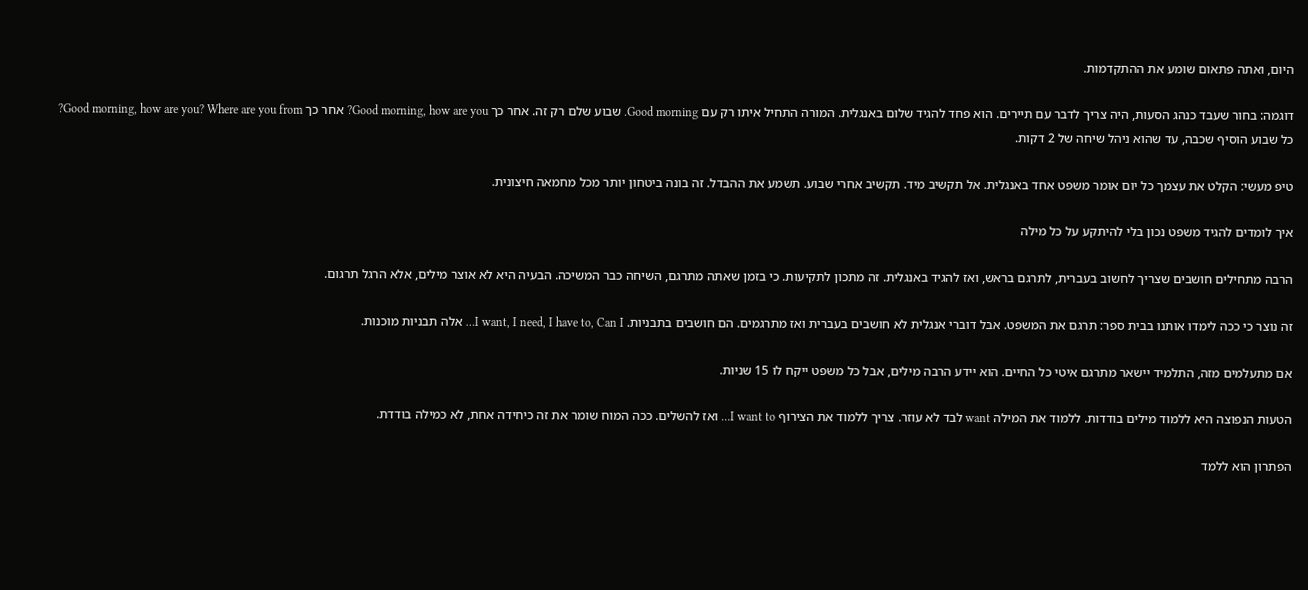היום, ואתה פתאום שומע את ההתקדמות.

דוגמה: בחור שעבד כנהג הסעות, היה צריך לדבר עם תיירים. הוא פחד להגיד שלום באנגלית. המורה התחיל איתו רק עם Good morning. שבוע שלם רק זה. אחר כך Good morning, how are you? אחר כך Good morning, how are you? Where are you from? כל שבוע הוסיף שכבה, עד שהוא ניהל שיחה של 2 דקות.

טיפ מעשי: הקלט את עצמך כל יום אומר משפט אחד באנגלית. אל תקשיב מיד. תקשיב אחרי שבוע. תשמע את ההבדל. זה בונה ביטחון יותר מכל מחמאה חיצונית.

איך לומדים להגיד משפט נכון בלי להיתקע על כל מילה

הרבה מתחילים חושבים שצריך לחשוב בעברית, לתרגם בראש, ואז להגיד באנגלית. זה מתכון לתקיעות. כי בזמן שאתה מתרגם, השיחה כבר המשיכה. הבעיה היא לא אוצר מילים, אלא הרגל תרגום.

זה נוצר כי ככה לימדו אותנו בבית ספר: תרגם את המשפט. אבל דוברי אנגלית לא חושבים בעברית ואז מתרגמים. הם חושבים בתבניות. I want, I need, I have to, Can I… אלה תבניות מוכנות.

אם מתעלמים מזה, התלמיד יישאר מתרגם איטי כל החיים. הוא יידע הרבה מילים, אבל כל משפט ייקח לו 15 שניות.

הטעות הנפוצה היא ללמוד מילים בודדות. ללמוד את המילה want לבד לא עוזר. צריך ללמוד את הצירוף I want to… ואז להשלים. ככה המוח שומר את זה כיחידה אחת, לא כמילה בודדת.

הפתרון הוא ללמד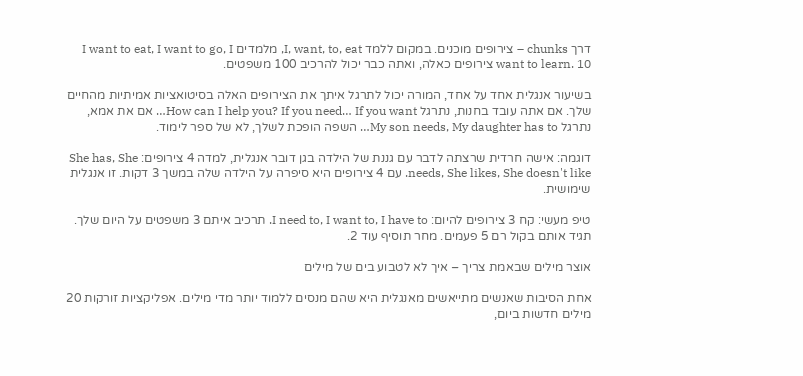דרך chunks – צירופים מוכנים. במקום ללמד I, want, to, eat, מלמדים I want to eat, I want to go, I want to learn. 10 צירופים כאלה, ואתה כבר יכול להרכיב 100 משפטים.

בשיעור אנגלית אחד על אחד, המורה יכול לתרגל איתך את הצירופים האלה בסיטואציות אמיתיות מהחיים שלך. אם אתה עובד בחנות, נתרגל How can I help you? If you need… If you want… אם את אמא, נתרגל My son needs, My daughter has to… השפה הופכת לשלך, לא של ספר לימוד.

דוגמה: אישה חרדית שרצתה לדבר עם גננת של הילדה בגן דובר אנגלית, למדה 4 צירופים: She has, She needs, She likes, She doesn't like. עם 4 צירופים היא סיפרה על הילדה שלה במשך 3 דקות. זו אנגלית שימושית.

טיפ מעשי: קח 3 צירופים להיום: I need to, I want to, I have to. תרכיב איתם 3 משפטים על היום שלך. תגיד אותם בקול רם 5 פעמים. מחר תוסיף עוד 2.

אוצר מילים שבאמת צריך – איך לא לטבוע בים של מילים

אחת הסיבות שאנשים מתייאשים מאנגלית היא שהם מנסים ללמוד יותר מדי מילים. אפליקציות זורקות 20 מילים חדשות ביום,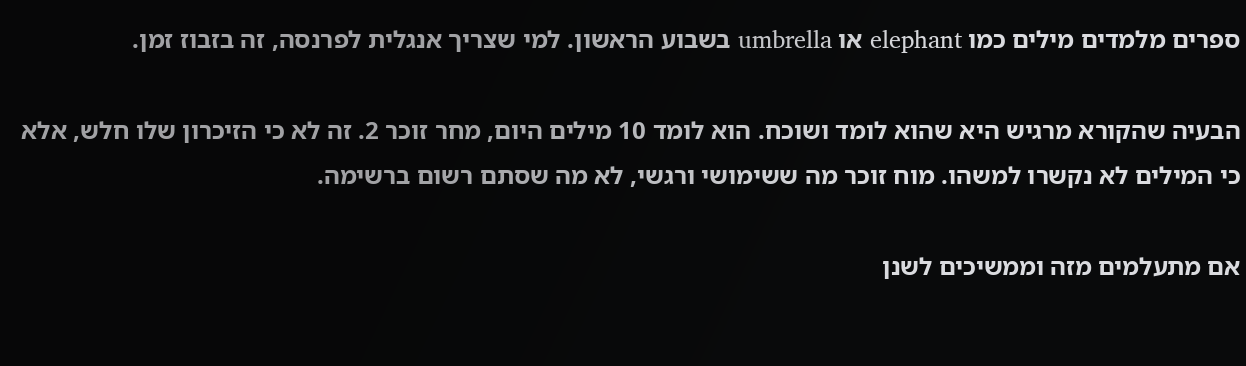ספרים מלמדים מילים כמו elephant או umbrella בשבוע הראשון. למי שצריך אנגלית לפרנסה, זה בזבוז זמן.

הבעיה שהקורא מרגיש היא שהוא לומד ושוכח. הוא לומד 10 מילים היום, מחר זוכר 2. זה לא כי הזיכרון שלו חלש, אלא כי המילים לא נקשרו למשהו. מוח זוכר מה ששימושי ורגשי, לא מה שסתם רשום ברשימה.

אם מתעלמים מזה וממשיכים לשנן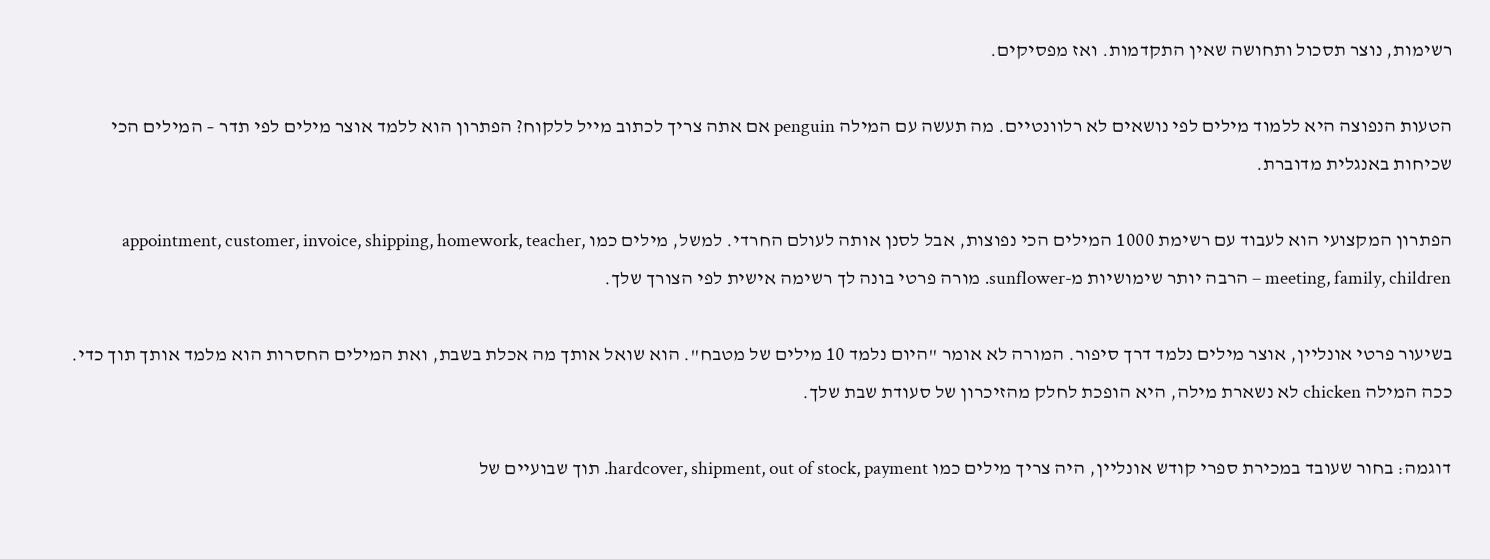רשימות, נוצר תסכול ותחושה שאין התקדמות. ואז מפסיקים.

הטעות הנפוצה היא ללמוד מילים לפי נושאים לא רלוונטיים. מה תעשה עם המילה penguin אם אתה צריך לכתוב מייל ללקוח? הפתרון הוא ללמד אוצר מילים לפי תדר – המילים הכי שכיחות באנגלית מדוברת.

הפתרון המקצועי הוא לעבוד עם רשימת 1000 המילים הכי נפוצות, אבל לסנן אותה לעולם החרדי. למשל, מילים כמו appointment, customer, invoice, shipping, homework, teacher, meeting, family, children – הרבה יותר שימושיות מ-sunflower. מורה פרטי בונה לך רשימה אישית לפי הצורך שלך.

בשיעור פרטי אונליין, אוצר מילים נלמד דרך סיפור. המורה לא אומר "היום נלמד 10 מילים של מטבח". הוא שואל אותך מה אכלת בשבת, ואת המילים החסרות הוא מלמד אותך תוך כדי. ככה המילה chicken לא נשארת מילה, היא הופכת לחלק מהזיכרון של סעודת שבת שלך.

דוגמה: בחור שעובד במכירת ספרי קודש אונליין, היה צריך מילים כמו hardcover, shipment, out of stock, payment. תוך שבועיים של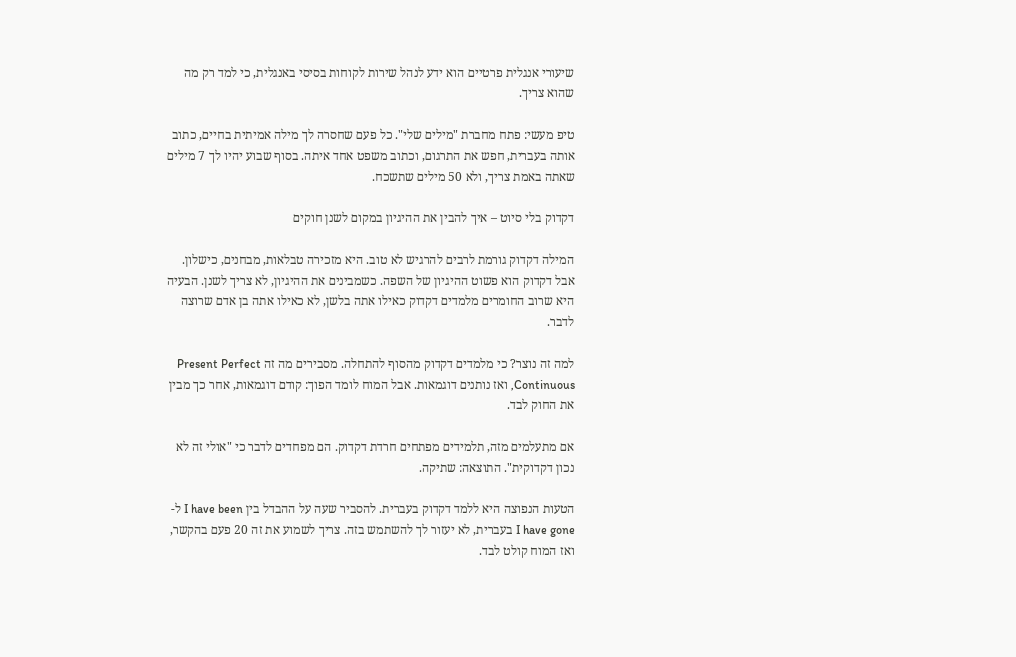שיעורי אנגלית פרטיים הוא ידע לנהל שירות לקוחות בסיסי באנגלית, כי למד רק מה שהוא צריך.

טיפ מעשי: פתח מחברת "מילים שלי". כל פעם שחסרה לך מילה אמיתית בחיים, כתוב אותה בעברית, חפש את התרגום, וכתוב משפט אחד איתה. בסוף שבוע יהיו לך 7 מילים שאתה באמת צריך, ולא 50 מילים שתשכח.

דקדוק בלי סיוט – איך להבין את ההיגיון במקום לשנן חוקים

המילה דקדוק גורמת לרבים להרגיש לא טוב. היא מזכירה טבלאות, מבחנים, כישלון. אבל דקדוק הוא פשוט ההיגיון של השפה. כשמבינים את ההיגיון, לא צריך לשנן. הבעיה היא שרוב החומרים מלמדים דקדוק כאילו אתה בלשן, לא כאילו אתה בן אדם שרוצה לדבר.

למה זה נוצר? כי מלמדים דקדוק מהסוף להתחלה. מסבירים מה זה Present Perfect Continuous, ואז נותנים דוגמאות. אבל המוח לומד הפוך: קודם דוגמאות, אחר כך מבין את החוק לבד.

אם מתעלמים מזה, תלמידים מפתחים חרדת דקדוק. הם מפחדים לדבר כי "אולי זה לא נכון דקדוקית". התוצאה: שתיקה.

הטעות הנפוצה היא ללמד דקדוק בעברית. להסביר שעה על ההבדל בין I have been ל-I have gone בעברית, לא יעזור לך להשתמש בזה. צריך לשמוע את זה 20 פעם בהקשר, ואז המוח קולט לבד.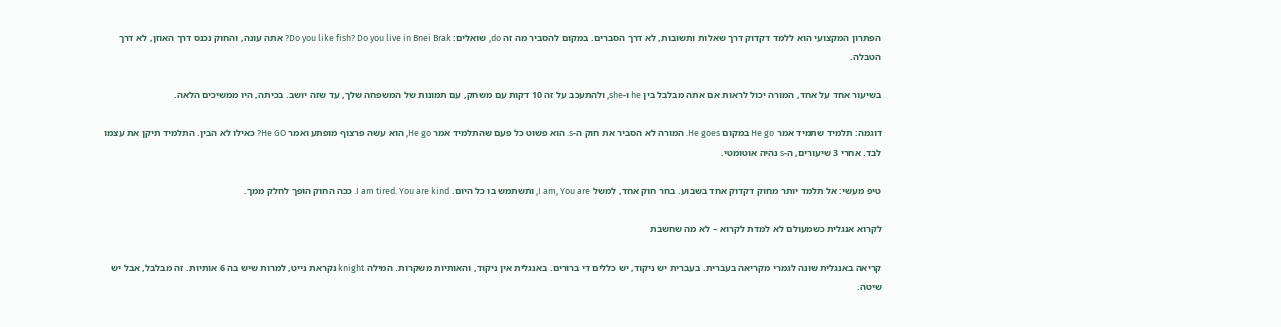הפתרון המקצועי הוא ללמד דקדוק דרך שאלות ותשובות, לא דרך הסברים. במקום להסביר מה זה do, שואלים: Do you like fish? Do you live in Bnei Brak? אתה עונה, והחוק נכנס דרך האוזן, לא דרך הטבלה.

בשיעור אחד על אחד, המורה יכול לראות אם אתה מבלבל בין he ו-she, ולהתעכב על זה 10 דקות עם משחק, עם תמונות של המשפחה שלך, עד שזה יושב. בכיתה, היו ממשיכים הלאה.

דוגמה: תלמיד שתמיד אמר He go במקום He goes. המורה לא הסביר את חוק ה-s. הוא פשוט כל פעם שהתלמיד אמר He go, הוא עשה פרצוף מופתע ואמר He GO? כאילו לא הבין. התלמיד תיקן את עצמו לבד. אחרי 3 שיעורים, ה-s נהיה אוטומטי.

טיפ מעשי: אל תלמד יותר מחוק דקדוק אחד בשבוע. בחר חוק אחד, למשל I am, You are, ותשתמש בו כל היום. I am tired. You are kind. ככה החוק הופך לחלק ממך.

לקרוא אנגלית כשמעולם לא למדת לקרוא – לא מה שחשבת

קריאה באנגלית שונה לגמרי מקריאה בעברית. בעברית יש ניקוד, יש כללים די ברורים. באנגלית אין ניקוד, והאותיות משקרות. המילה knight נקראת נייט, למרות שיש בה 6 אותיות. זה מבלבל, אבל יש שיטה.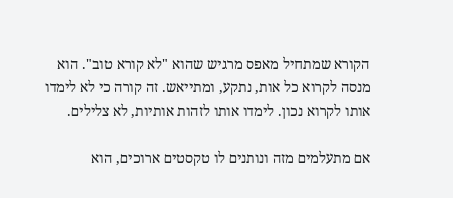הקורא שמתחיל מאפס מרגיש שהוא "לא קורא טוב". הוא מנסה לקרוא כל אות, נתקע, ומתייאש. זה קורה כי לא לימדו אותו לקרוא נכון. לימדו אותו לזהות אותיות, לא צלילים.

אם מתעלמים מזה ונותנים לו טקסטים ארוכים, הוא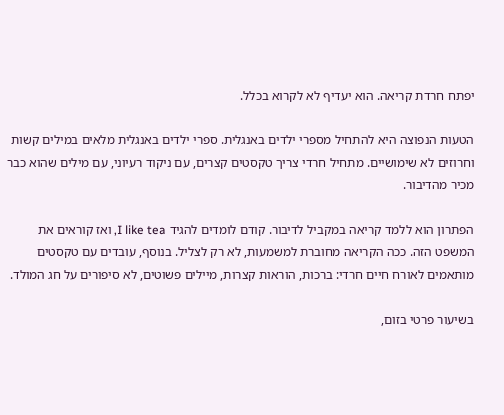יפתח חרדת קריאה. הוא יעדיף לא לקרוא בכלל.

הטעות הנפוצה היא להתחיל מספרי ילדים באנגלית. ספרי ילדים באנגלית מלאים במילים קשות וחרוזים לא שימושיים. מתחיל חרדי צריך טקסטים קצרים, עם ניקוד רעיוני, עם מילים שהוא כבר מכיר מהדיבור.

הפתרון הוא ללמד קריאה במקביל לדיבור. קודם לומדים להגיד I like tea, ואז קוראים את המשפט הזה. ככה הקריאה מחוברת למשמעות, לא רק לצליל. בנוסף, עובדים עם טקסטים מותאמים לאורח חיים חרדי: ברכות, הוראות קצרות, מיילים פשוטים, לא סיפורים על חג המולד.

בשיעור פרטי בזום,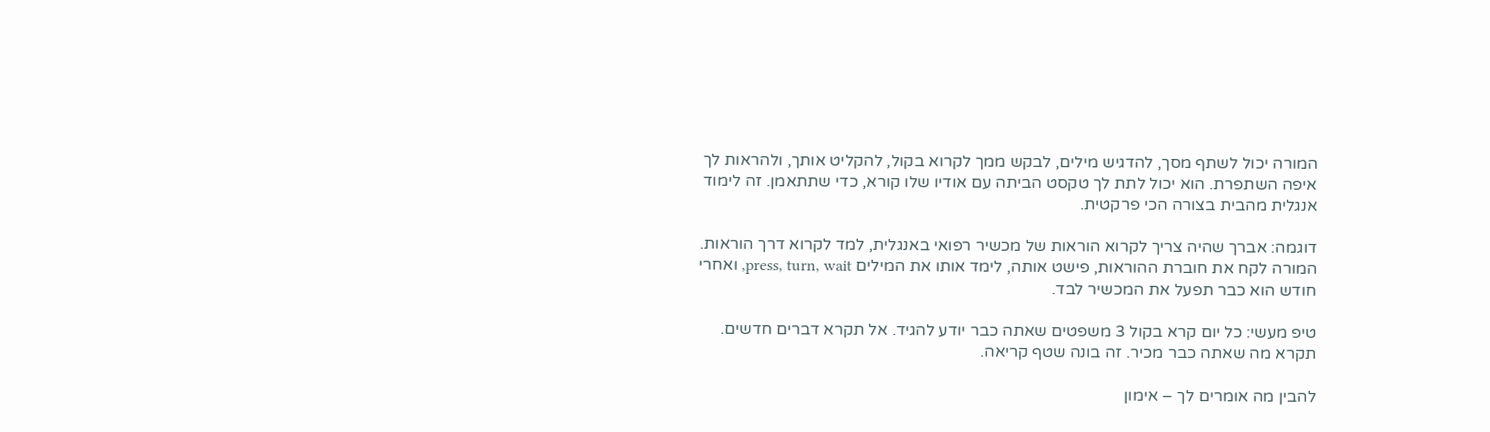המורה יכול לשתף מסך, להדגיש מילים, לבקש ממך לקרוא בקול, להקליט אותך, ולהראות לך איפה השתפרת. הוא יכול לתת לך טקסט הביתה עם אודיו שלו קורא, כדי שתתאמן. זה לימוד אנגלית מהבית בצורה הכי פרקטית.

דוגמה: אברך שהיה צריך לקרוא הוראות של מכשיר רפואי באנגלית, למד לקרוא דרך הוראות. המורה לקח את חוברת ההוראות, פישט אותה, לימד אותו את המילים press, turn, wait, ואחרי חודש הוא כבר תפעל את המכשיר לבד.

טיפ מעשי: כל יום קרא בקול 3 משפטים שאתה כבר יודע להגיד. אל תקרא דברים חדשים. תקרא מה שאתה כבר מכיר. זה בונה שטף קריאה.

להבין מה אומרים לך – אימון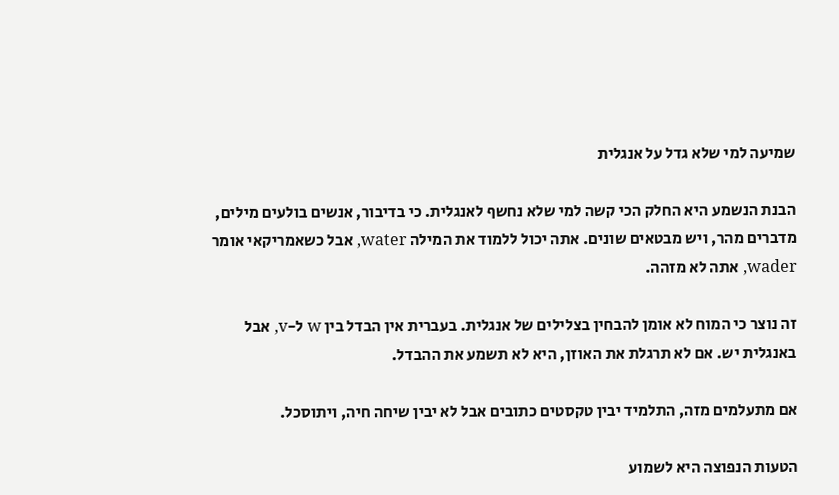שמיעה למי שלא גדל על אנגלית

הבנת הנשמע היא החלק הכי קשה למי שלא נחשף לאנגלית. כי בדיבור, אנשים בולעים מילים, מדברים מהר, ויש מבטאים שונים. אתה יכול ללמוד את המילה water, אבל כשאמריקאי אומר wader, אתה לא מזהה.

זה נוצר כי המוח לא אומן להבחין בצלילים של אנגלית. בעברית אין הבדל בין w ל-v, אבל באנגלית יש. אם לא תרגלת את האוזן, היא לא תשמע את ההבדל.

אם מתעלמים מזה, התלמיד יבין טקסטים כתובים אבל לא יבין שיחה חיה, ויתוסכל.

הטעות הנפוצה היא לשמוע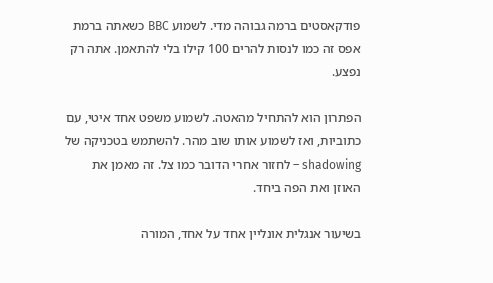פודקאסטים ברמה גבוהה מדי. לשמוע BBC כשאתה ברמת אפס זה כמו לנסות להרים 100 קילו בלי להתאמן. אתה רק נפצע.

הפתרון הוא להתחיל מהאטה. לשמוע משפט אחד איטי, עם כתוביות, ואז לשמוע אותו שוב מהר. להשתמש בטכניקה של shadowing – לחזור אחרי הדובר כמו צל. זה מאמן את האוזן ואת הפה ביחד.

בשיעור אנגלית אונליין אחד על אחד, המורה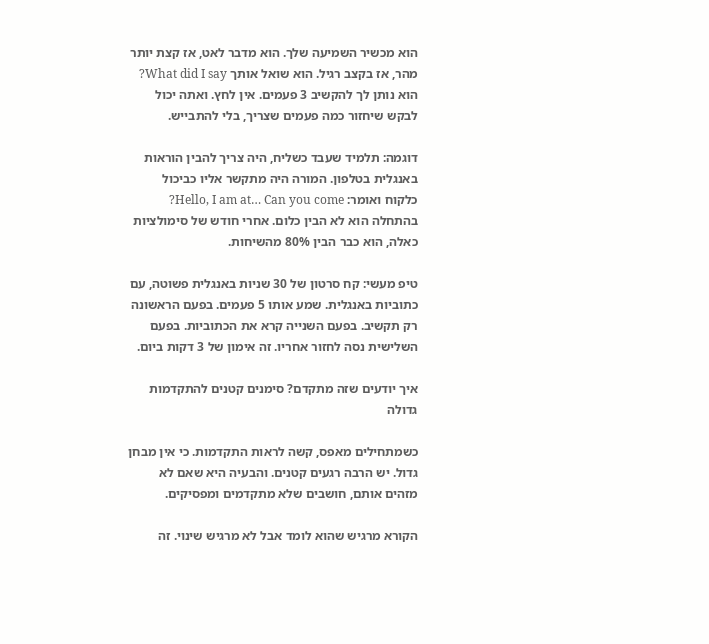הוא מכשיר השמיעה שלך. הוא מדבר לאט, אז קצת יותר מהר, אז בקצב רגיל. הוא שואל אותך What did I say? הוא נותן לך להקשיב 3 פעמים. אין לחץ. ואתה יכול לבקש שיחזור כמה פעמים שצריך, בלי להתבייש.

דוגמה: תלמיד שעבד כשליח, היה צריך להבין הוראות באנגלית בטלפון. המורה היה מתקשר אליו כביכול כלקוח ואומר: Hello, I am at… Can you come? בהתחלה הוא לא הבין כלום. אחרי חודש של סימולציות כאלה, הוא כבר הבין 80% מהשיחות.

טיפ מעשי: קח סרטון של 30 שניות באנגלית פשוטה, עם כתוביות באנגלית. שמע אותו 5 פעמים. בפעם הראשונה רק תקשיב. בפעם השנייה קרא את הכתוביות. בפעם השלישית נסה לחזור אחריו. זה אימון של 3 דקות ביום.

איך יודעים שזה מתקדם? סימנים קטנים להתקדמות גדולה

כשמתחילים מאפס, קשה לראות התקדמות. כי אין מבחן גדול. יש הרבה רגעים קטנים. והבעיה היא שאם לא מזהים אותם, חושבים שלא מתקדמים ומפסיקים.

הקורא מרגיש שהוא לומד אבל לא מרגיש שינוי. זה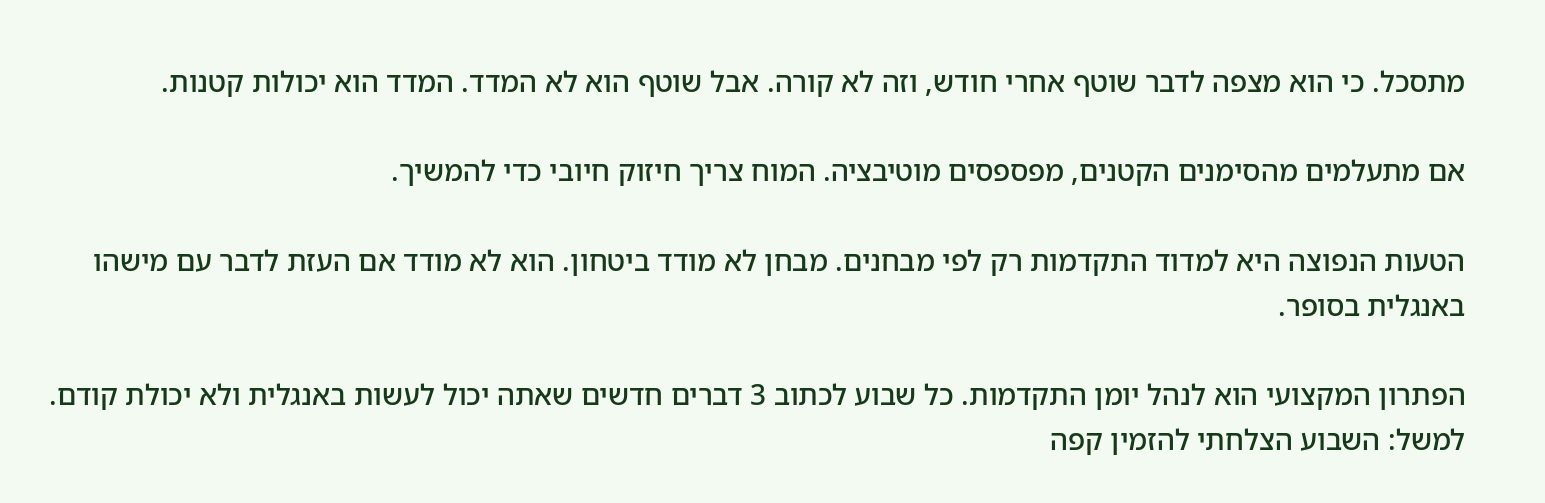מתסכל. כי הוא מצפה לדבר שוטף אחרי חודש, וזה לא קורה. אבל שוטף הוא לא המדד. המדד הוא יכולות קטנות.

אם מתעלמים מהסימנים הקטנים, מפספסים מוטיבציה. המוח צריך חיזוק חיובי כדי להמשיך.

הטעות הנפוצה היא למדוד התקדמות רק לפי מבחנים. מבחן לא מודד ביטחון. הוא לא מודד אם העזת לדבר עם מישהו באנגלית בסופר.

הפתרון המקצועי הוא לנהל יומן התקדמות. כל שבוע לכתוב 3 דברים חדשים שאתה יכול לעשות באנגלית ולא יכולת קודם. למשל: השבוע הצלחתי להזמין קפה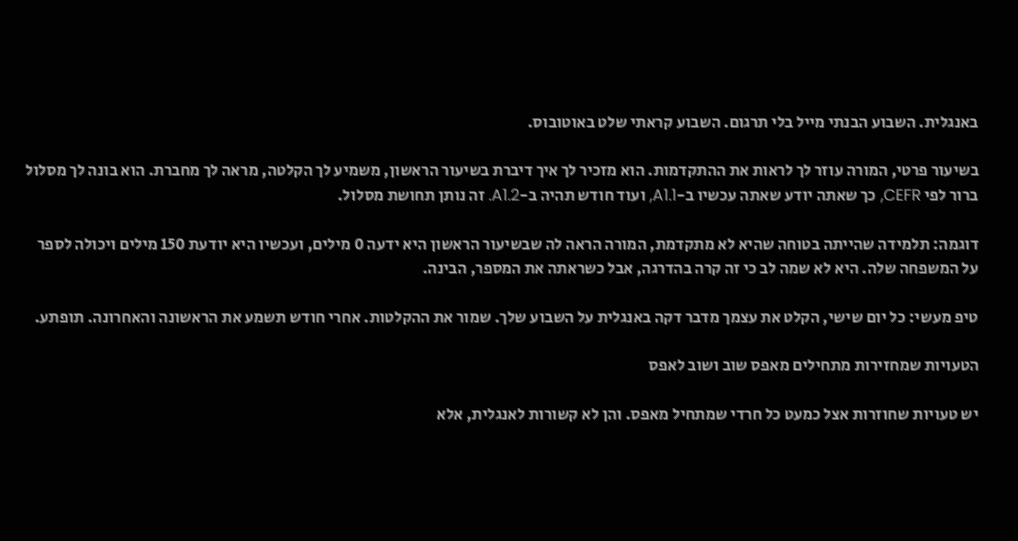באנגלית. השבוע הבנתי מייל בלי תרגום. השבוע קראתי שלט באוטובוס.

בשיעור פרטי, המורה עוזר לך לראות את ההתקדמות. הוא מזכיר לך איך דיברת בשיעור הראשון, משמיע לך הקלטה, מראה לך מחברת. הוא בונה לך מסלול ברור לפי CEFR, כך שאתה יודע שאתה עכשיו ב-A1.1, ועוד חודש תהיה ב-A1.2. זה נותן תחושת מסלול.

דוגמה: תלמידה שהייתה בטוחה שהיא לא מתקדמת, המורה הראה לה שבשיעור הראשון היא ידעה 0 מילים, ועכשיו היא יודעת 150 מילים ויכולה לספר על המשפחה שלה. היא לא שמה לב כי זה קרה בהדרגה, אבל כשראתה את המספר, הבינה.

טיפ מעשי: כל יום שישי, הקלט את עצמך מדבר דקה באנגלית על השבוע שלך. שמור את ההקלטות. אחרי חודש תשמע את הראשונה והאחרונה. תופתע.

הטעויות שמחזירות מתחילים מאפס שוב ושוב לאפס

יש טעויות שחוזרות אצל כמעט כל חרדי שמתחיל מאפס. והן לא קשורות לאנגלית, אלא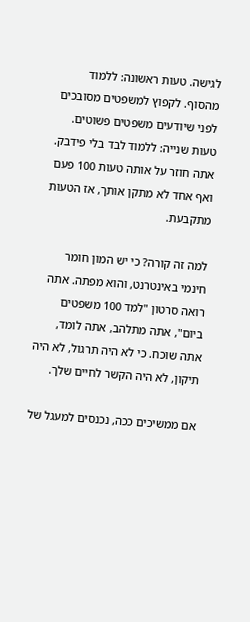לגישה. טעות ראשונה: ללמוד מהסוף. לקפוץ למשפטים מסובכים לפני שיודעים משפטים פשוטים. טעות שנייה: ללמוד לבד בלי פידבק. אתה חוזר על אותה טעות 100 פעם ואף אחד לא מתקן אותך, אז הטעות מתקבעת.

למה זה קורה? כי יש המון חומר חינמי באינטרנט, והוא מפתה. אתה רואה סרטון "למד 100 משפטים ביום", אתה מתלהב, אתה לומד, אתה שוכח. כי לא היה תרגול, לא היה תיקון, לא היה הקשר לחיים שלך.

אם ממשיכים ככה, נכנסים למעגל של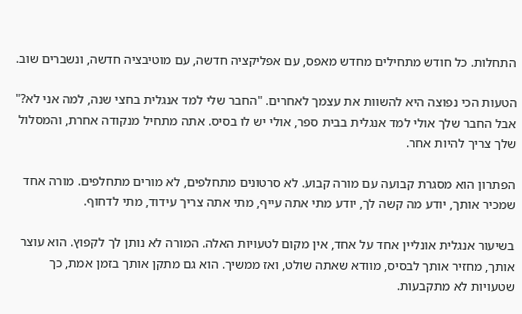התחלות. כל חודש מתחילים מחדש מאפס, עם אפליקציה חדשה, עם מוטיבציה חדשה, ונשברים שוב.

הטעות הכי נפוצה היא להשוות את עצמך לאחרים. "החבר שלי למד אנגלית בחצי שנה, למה אני לא?" אבל החבר שלך אולי למד אנגלית בבית ספר, אולי יש לו בסיס. אתה מתחיל מנקודה אחרת, והמסלול שלך צריך להיות אחר.

הפתרון הוא מסגרת קבועה עם מורה קבוע. לא סרטונים מתחלפים, לא מורים מתחלפים. מורה אחד שמכיר אותך, יודע מה קשה לך, יודע מתי אתה עייף, מתי אתה צריך עידוד, מתי לדחוף.

בשיעור אנגלית אונליין אחד על אחד, אין מקום לטעויות האלה. המורה לא נותן לך לקפוץ. הוא עוצר אותך, מחזיר אותך לבסיס, מוודא שאתה שולט, ואז ממשיך. הוא גם מתקן אותך בזמן אמת, כך שטעויות לא מתקבעות.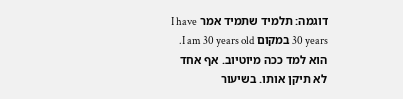דוגמה: תלמיד שתמיד אמר I have 30 years במקום I am 30 years old. הוא למד ככה מיוטיוב. אף אחד לא תיקן אותו. בשיעור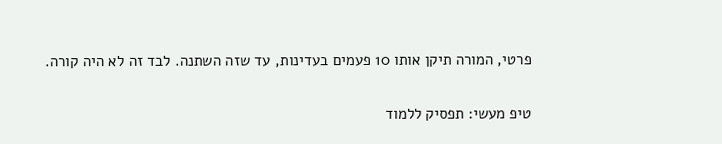פרטי, המורה תיקן אותו 10 פעמים בעדינות, עד שזה השתנה. לבד זה לא היה קורה.

טיפ מעשי: תפסיק ללמוד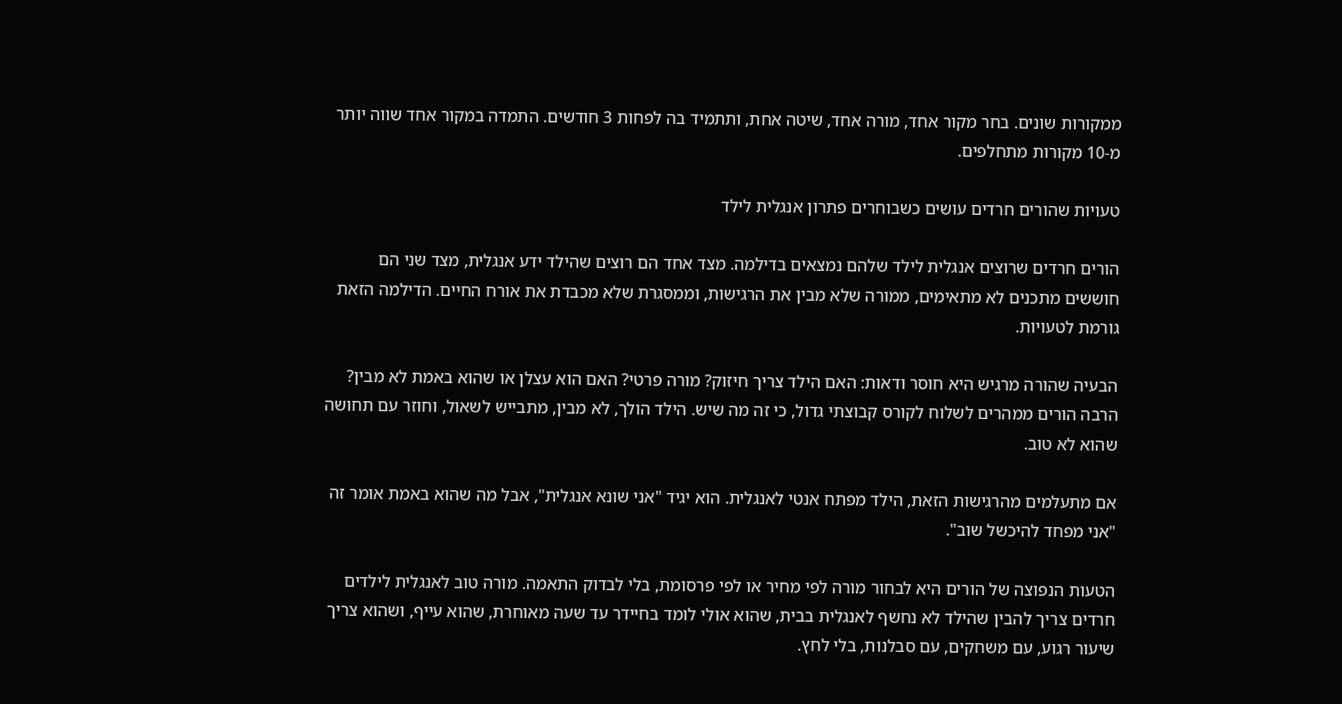ממקורות שונים. בחר מקור אחד, מורה אחד, שיטה אחת, ותתמיד בה לפחות 3 חודשים. התמדה במקור אחד שווה יותר מ-10 מקורות מתחלפים.

טעויות שהורים חרדים עושים כשבוחרים פתרון אנגלית לילד

הורים חרדים שרוצים אנגלית לילד שלהם נמצאים בדילמה. מצד אחד הם רוצים שהילד ידע אנגלית, מצד שני הם חוששים מתכנים לא מתאימים, ממורה שלא מבין את הרגישות, וממסגרת שלא מכבדת את אורח החיים. הדילמה הזאת גורמת לטעויות.

הבעיה שהורה מרגיש היא חוסר ודאות: האם הילד צריך חיזוק? מורה פרטי? האם הוא עצלן או שהוא באמת לא מבין? הרבה הורים ממהרים לשלוח לקורס קבוצתי גדול, כי זה מה שיש. הילד הולך, לא מבין, מתבייש לשאול, וחוזר עם תחושה שהוא לא טוב.

אם מתעלמים מהרגישות הזאת, הילד מפתח אנטי לאנגלית. הוא יגיד "אני שונא אנגלית", אבל מה שהוא באמת אומר זה "אני מפחד להיכשל שוב".

הטעות הנפוצה של הורים היא לבחור מורה לפי מחיר או לפי פרסומת, בלי לבדוק התאמה. מורה טוב לאנגלית לילדים חרדים צריך להבין שהילד לא נחשף לאנגלית בבית, שהוא אולי לומד בחיידר עד שעה מאוחרת, שהוא עייף, ושהוא צריך שיעור רגוע, עם משחקים, עם סבלנות, בלי לחץ.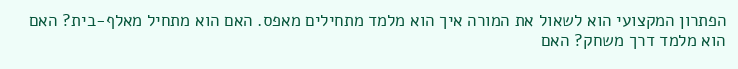הפתרון המקצועי הוא לשאול את המורה איך הוא מלמד מתחילים מאפס. האם הוא מתחיל מאלף-בית? האם הוא מלמד דרך משחק? האם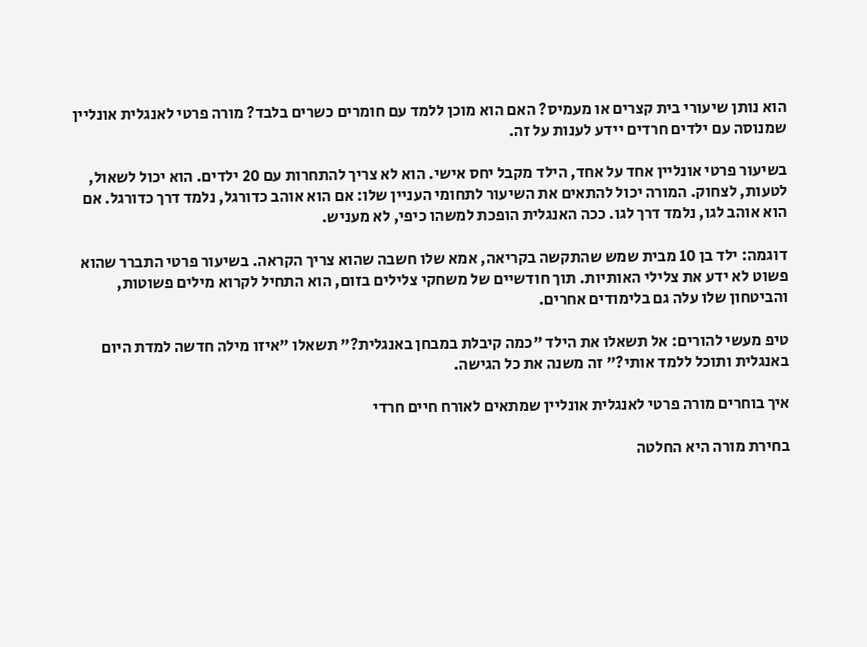הוא נותן שיעורי בית קצרים או מעמיס? האם הוא מוכן ללמד עם חומרים כשרים בלבד? מורה פרטי לאנגלית אונליין שמנוסה עם ילדים חרדים יידע לענות על זה.

בשיעור פרטי אונליין אחד על אחד, הילד מקבל יחס אישי. הוא לא צריך להתחרות עם 20 ילדים. הוא יכול לשאול, לטעות, לצחוק. המורה יכול להתאים את השיעור לתחומי העניין שלו: אם הוא אוהב כדורגל, נלמד דרך כדורגל. אם הוא אוהב לגו, נלמד דרך לגו. ככה האנגלית הופכת למשהו כיפי, לא מעניש.

דוגמה: ילד בן 10 מבית שמש שהתקשה בקריאה, אמא שלו חשבה שהוא צריך הקראה. בשיעור פרטי התברר שהוא פשוט לא ידע את צלילי האותיות. תוך חודשיים של משחקי צלילים בזום, הוא התחיל לקרוא מילים פשוטות, והביטחון שלו עלה גם בלימודים אחרים.

טיפ מעשי להורים: אל תשאלו את הילד "כמה קיבלת במבחן באנגלית?" תשאלו "איזו מילה חדשה למדת היום באנגלית ותוכל ללמד אותי?" זה משנה את כל הגישה.

איך בוחרים מורה פרטי לאנגלית אונליין שמתאים לאורח חיים חרדי

בחירת מורה היא החלטה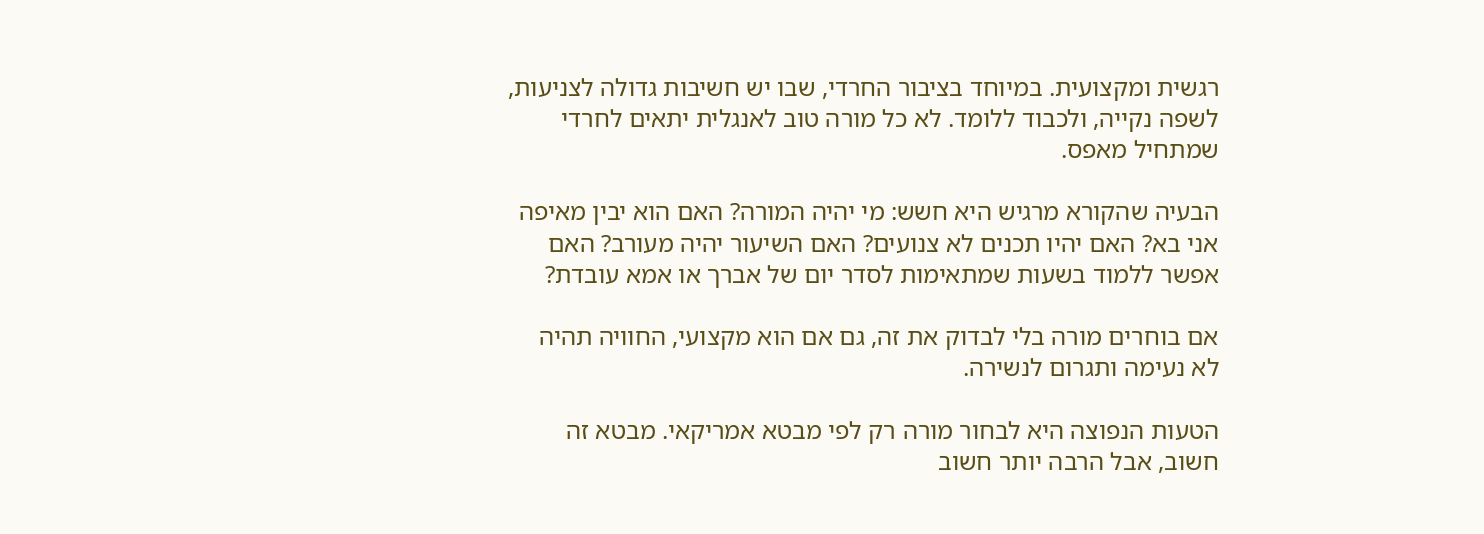רגשית ומקצועית. במיוחד בציבור החרדי, שבו יש חשיבות גדולה לצניעות, לשפה נקייה, ולכבוד ללומד. לא כל מורה טוב לאנגלית יתאים לחרדי שמתחיל מאפס.

הבעיה שהקורא מרגיש היא חשש: מי יהיה המורה? האם הוא יבין מאיפה אני בא? האם יהיו תכנים לא צנועים? האם השיעור יהיה מעורב? האם אפשר ללמוד בשעות שמתאימות לסדר יום של אברך או אמא עובדת?

אם בוחרים מורה בלי לבדוק את זה, גם אם הוא מקצועי, החוויה תהיה לא נעימה ותגרום לנשירה.

הטעות הנפוצה היא לבחור מורה רק לפי מבטא אמריקאי. מבטא זה חשוב, אבל הרבה יותר חשוב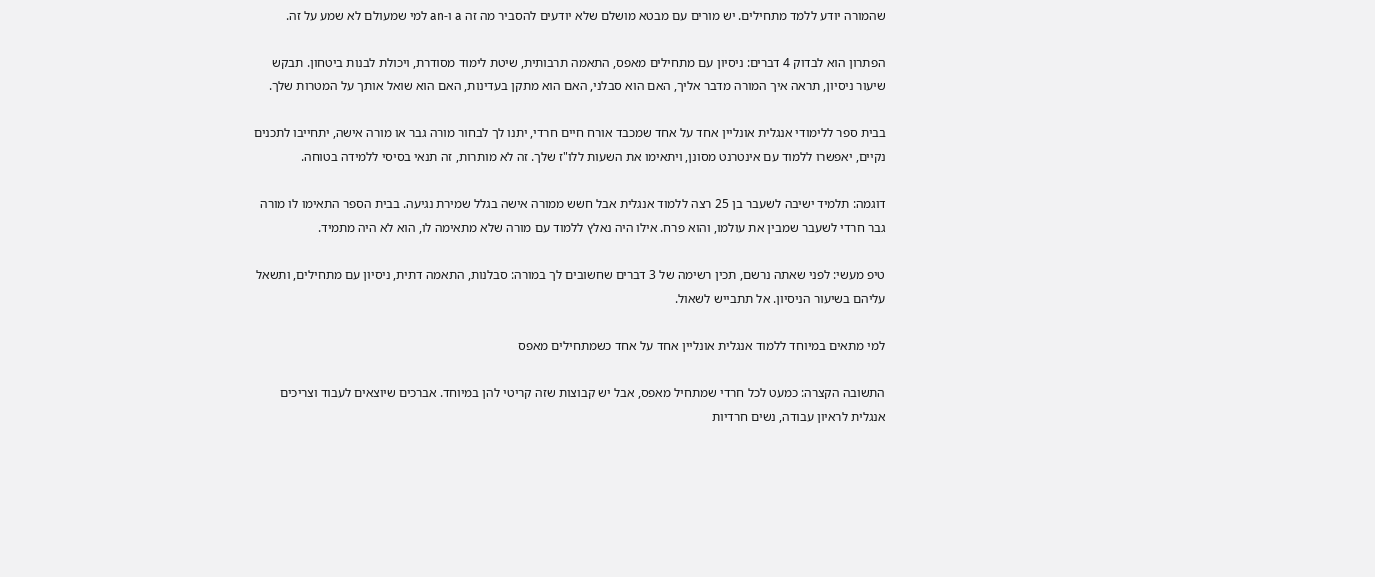שהמורה יודע ללמד מתחילים. יש מורים עם מבטא מושלם שלא יודעים להסביר מה זה a ו-an למי שמעולם לא שמע על זה.

הפתרון הוא לבדוק 4 דברים: ניסיון עם מתחילים מאפס, התאמה תרבותית, שיטת לימוד מסודרת, ויכולת לבנות ביטחון. תבקש שיעור ניסיון, תראה איך המורה מדבר אליך, האם הוא סבלני, האם הוא מתקן בעדינות, האם הוא שואל אותך על המטרות שלך.

בבית ספר ללימודי אנגלית אונליין אחד על אחד שמכבד אורח חיים חרדי, יתנו לך לבחור מורה גבר או מורה אישה, יתחייבו לתכנים נקיים, יאפשרו ללמוד עם אינטרנט מסונן, ויתאימו את השעות ללו"ז שלך. זה לא מותרות, זה תנאי בסיסי ללמידה בטוחה.

דוגמה: תלמיד ישיבה לשעבר בן 25 רצה ללמוד אנגלית אבל חשש ממורה אישה בגלל שמירת נגיעה. בבית הספר התאימו לו מורה גבר חרדי לשעבר שמבין את עולמו, והוא פרח. אילו היה נאלץ ללמוד עם מורה שלא מתאימה לו, הוא לא היה מתמיד.

טיפ מעשי: לפני שאתה נרשם, תכין רשימה של 3 דברים שחשובים לך במורה: סבלנות, התאמה דתית, ניסיון עם מתחילים, ותשאל עליהם בשיעור הניסיון. אל תתבייש לשאול.

למי מתאים במיוחד ללמוד אנגלית אונליין אחד על אחד כשמתחילים מאפס

התשובה הקצרה: כמעט לכל חרדי שמתחיל מאפס, אבל יש קבוצות שזה קריטי להן במיוחד. אברכים שיוצאים לעבוד וצריכים אנגלית לראיון עבודה, נשים חרדיות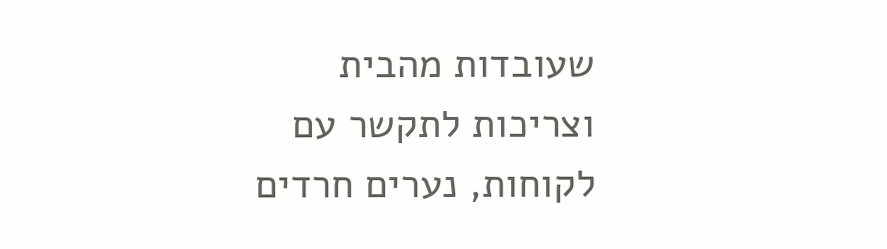שעובדות מהבית וצריכות לתקשר עם לקוחות, נערים חרדים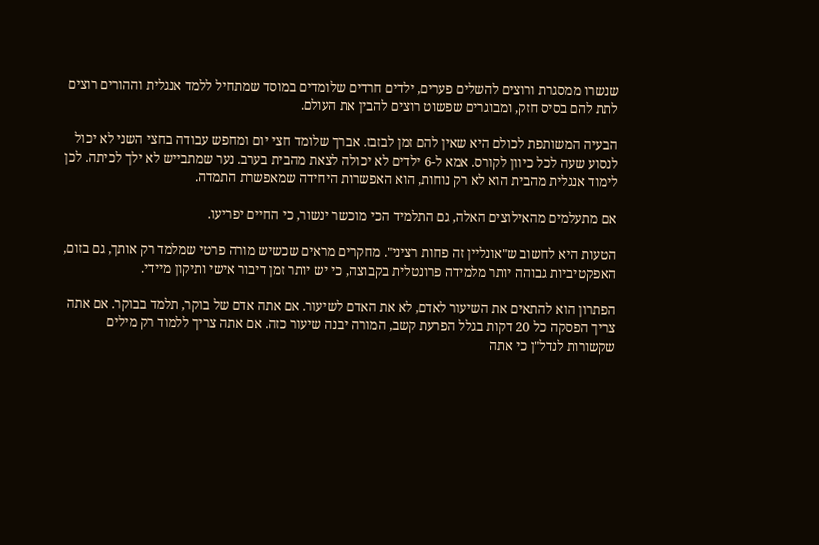שנשרו ממסגרת ורוצים להשלים פערים, ילדים חרדים שלומדים במוסד שמתחיל ללמד אנגלית וההורים רוצים לתת להם בסיס חזק, ומבוגרים שפשוט רוצים להבין את העולם.

הבעיה המשותפת לכולם היא שאין להם זמן לבזבז. אברך שלומד חצי יום ומחפש עבודה בחצי השני לא יכול לנסוע שעה לכל כיוון לקורס. אמא ל-6 ילדים לא יכולה לצאת מהבית בערב. נער שמתבייש לא ילך לכיתה. לכן לימוד אנגלית מהבית הוא לא רק נוחות, הוא האפשרות היחידה שמאפשרת התמדה.

אם מתעלמים מהאילוצים האלה, גם התלמיד הכי מוכשר ינשור, כי החיים יפריעו.

הטעות היא לחשוב ש"אונליין זה פחות רציני". מחקרים מראים שכשיש מורה פרטי שמלמד רק אותך, גם בזום, האפקטיביות גבוהה יותר מלמידה פרונטלית בקבוצה, כי יש יותר זמן דיבור אישי ותיקון מיידי.

הפתרון הוא להתאים את השיעור לאדם, לא את האדם לשיעור. אם אתה אדם של בוקר, תלמד בבוקר. אם אתה צריך הפסקה כל 20 דקות בגלל הפרעת קשב, המורה יבנה שיעור כזה. אם אתה צריך ללמוד רק מילים שקשורות לנדל"ן כי אתה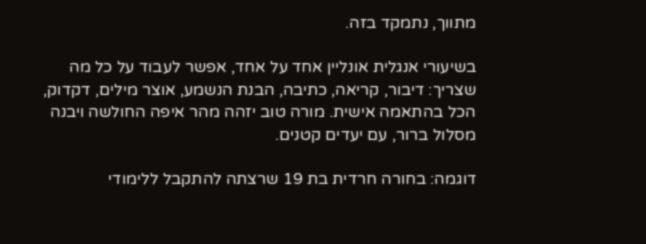מתווך, נתמקד בזה.

בשיעורי אנגלית אונליין אחד על אחד, אפשר לעבוד על כל מה שצריך: דיבור, קריאה, כתיבה, הבנת הנשמע, אוצר מילים, דקדוק, הכל בהתאמה אישית. מורה טוב יזהה מהר איפה החולשה ויבנה מסלול ברור, עם יעדים קטנים.

דוגמה: בחורה חרדית בת 19 שרצתה להתקבל ללימודי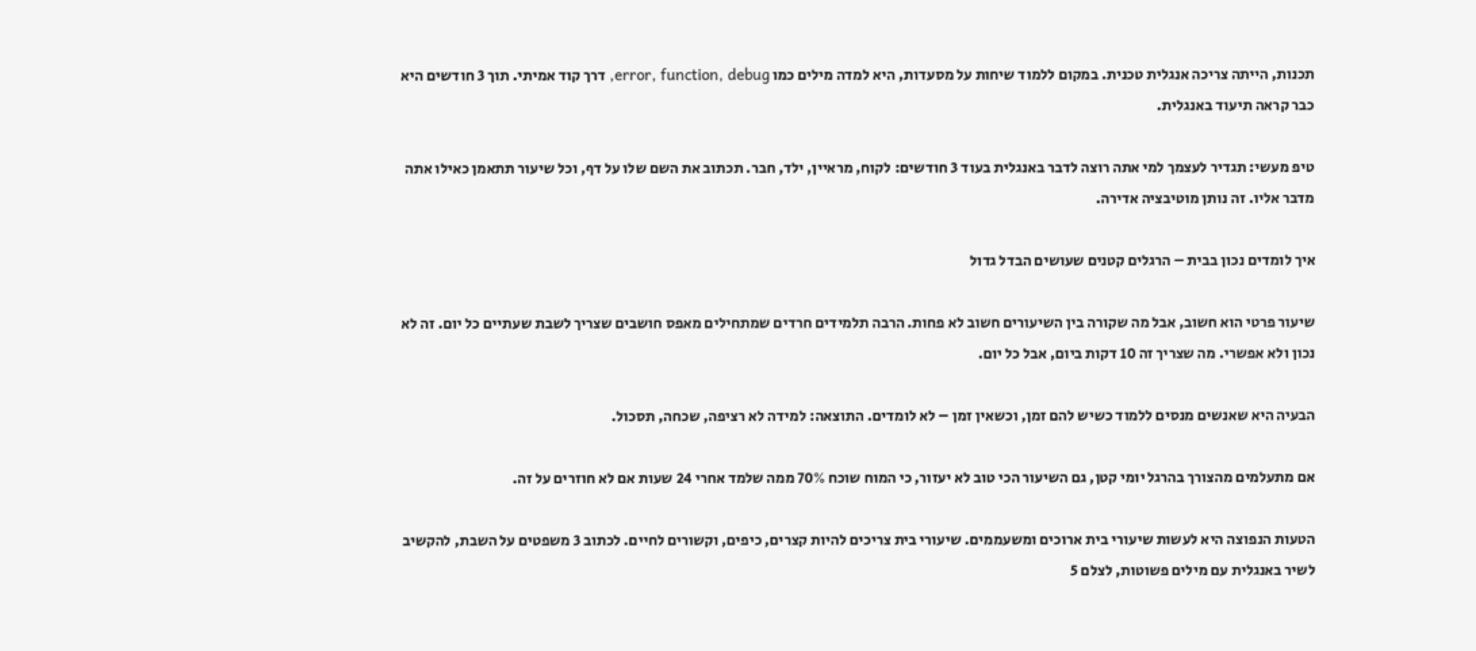תכנות, הייתה צריכה אנגלית טכנית. במקום ללמוד שיחות על מסעדות, היא למדה מילים כמו error, function, debug, דרך קוד אמיתי. תוך 3 חודשים היא כבר קראה תיעוד באנגלית.

טיפ מעשי: תגדיר לעצמך למי אתה רוצה לדבר באנגלית בעוד 3 חודשים: לקוח, מראיין, ילד, חבר. תכתוב את השם שלו על דף, וכל שיעור תתאמן כאילו אתה מדבר אליו. זה נותן מוטיבציה אדירה.

איך לומדים נכון בבית – הרגלים קטנים שעושים הבדל גדול

שיעור פרטי הוא חשוב, אבל מה שקורה בין השיעורים חשוב לא פחות. הרבה תלמידים חרדים שמתחילים מאפס חושבים שצריך לשבת שעתיים כל יום. זה לא נכון ולא אפשרי. מה שצריך זה 10 דקות ביום, אבל כל יום.

הבעיה היא שאנשים מנסים ללמוד כשיש להם זמן, וכשאין זמן – לא לומדים. התוצאה: למידה לא רציפה, שכחה, תסכול.

אם מתעלמים מהצורך בהרגל יומי קטן, גם השיעור הכי טוב לא יעזור, כי המוח שוכח 70% ממה שלמד אחרי 24 שעות אם לא חוזרים על זה.

הטעות הנפוצה היא לעשות שיעורי בית ארוכים ומשעממים. שיעורי בית צריכים להיות קצרים, כיפים, וקשורים לחיים. לכתוב 3 משפטים על השבת, להקשיב לשיר באנגלית עם מילים פשוטות, לצלם 5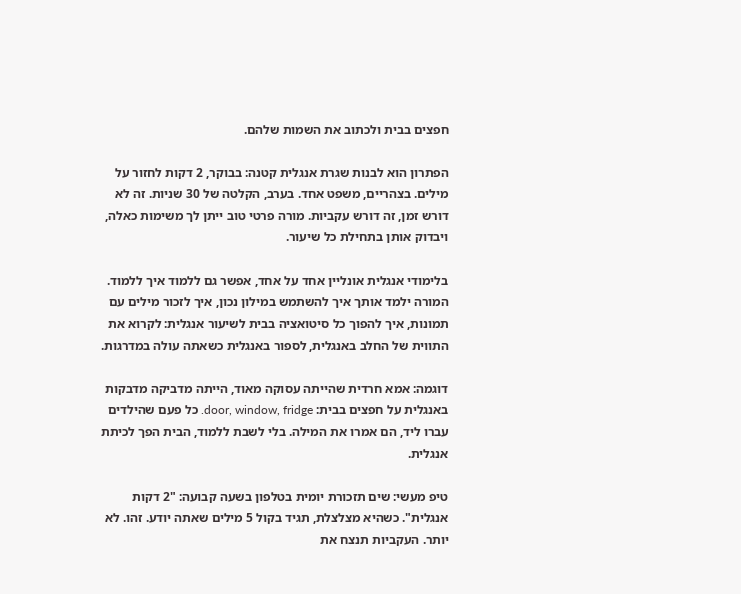חפצים בבית ולכתוב את השמות שלהם.

הפתרון הוא לבנות שגרת אנגלית קטנה: בבוקר, 2 דקות לחזור על מילים. בצהריים, משפט אחד. בערב, הקלטה של 30 שניות. זה לא דורש זמן, זה דורש עקביות. מורה פרטי טוב ייתן לך משימות כאלה, ויבדוק אותן בתחילת כל שיעור.

בלימודי אנגלית אונליין אחד על אחד, אפשר גם ללמוד איך ללמוד. המורה ילמד אותך איך להשתמש במילון נכון, איך לזכור מילים עם תמונות, איך להפוך כל סיטואציה בבית לשיעור אנגלית: לקרוא את התווית של החלב באנגלית, לספור באנגלית כשאתה עולה במדרגות.

דוגמה: אמא חרדית שהייתה עסוקה מאוד, הייתה מדביקה מדבקות באנגלית על חפצים בבית: door, window, fridge. כל פעם שהילדים עברו ליד, הם אמרו את המילה. בלי לשבת ללמוד, הבית הפך לכיתת אנגלית.

טיפ מעשי: שים תזכורת יומית בטלפון בשעה קבועה: "2 דקות אנגלית". כשהיא מצלצלת, תגיד בקול 5 מילים שאתה יודע. זהו. לא יותר. העקביות תנצח את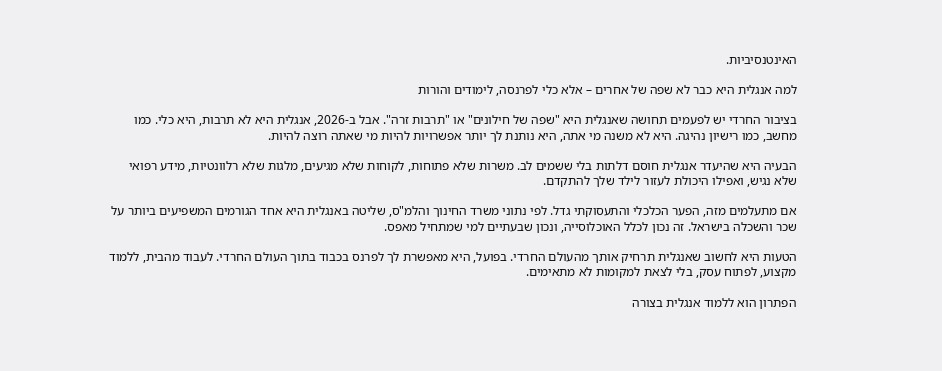האינטנסיביות.

למה אנגלית היא כבר לא שפה של אחרים – אלא כלי לפרנסה, לימודים והורות

בציבור החרדי יש לפעמים תחושה שאנגלית היא "שפה של חילונים" או "תרבות זרה". אבל ב-2026, אנגלית היא לא תרבות, היא כלי. כמו מחשב, כמו רישיון נהיגה. היא לא משנה מי אתה, היא נותנת לך יותר אפשרויות להיות מי שאתה רוצה להיות.

הבעיה היא שהיעדר אנגלית חוסם דלתות בלי ששמים לב. משרות שלא פתוחות, לקוחות שלא מגיעים, מלגות שלא רלוונטיות, מידע רפואי שלא נגיש, ואפילו היכולת לעזור לילד שלך להתקדם.

אם מתעלמים מזה, הפער הכלכלי והתעסוקתי גדל. לפי נתוני משרד החינוך והלמ"ס, שליטה באנגלית היא אחד הגורמים המשפיעים ביותר על שכר והשכלה בישראל. זה נכון לכלל האוכלוסייה, ונכון שבעתיים למי שמתחיל מאפס.

הטעות היא לחשוב שאנגלית תרחיק אותך מהעולם החרדי. בפועל, היא מאפשרת לך לפרנס בכבוד בתוך העולם החרדי. לעבוד מהבית, ללמוד מקצוע, לפתוח עסק, בלי לצאת למקומות לא מתאימים.

הפתרון הוא ללמוד אנגלית בצורה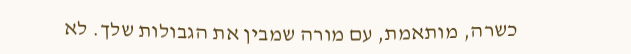כשרה, מותאמת, עם מורה שמבין את הגבולות שלך. לא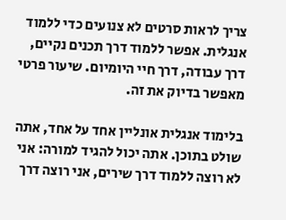צריך לראות סרטים לא צנועים כדי ללמוד אנגלית. אפשר ללמוד דרך תכנים נקיים, דרך עבודה, דרך חיי היומיום. שיעור פרטי מאפשר בדיוק את זה.

בלימוד אנגלית אונליין אחד על אחד, אתה שולט בתוכן. אתה יכול להגיד למורה: אני לא רוצה ללמוד דרך שירים, אני רוצה דרך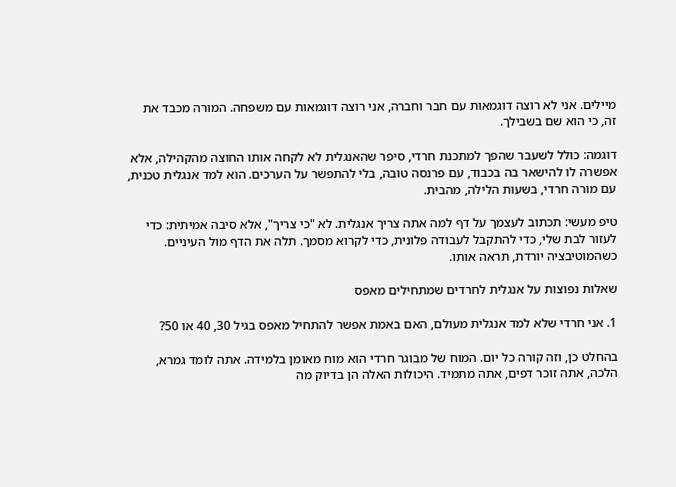מיילים. אני לא רוצה דוגמאות עם חבר וחברה, אני רוצה דוגמאות עם משפחה. המורה מכבד את זה, כי הוא שם בשבילך.

דוגמה: כולל לשעבר שהפך למתכנת חרדי, סיפר שהאנגלית לא לקחה אותו החוצה מהקהילה, אלא אפשרה לו להישאר בה בכבוד, עם פרנסה טובה, בלי להתפשר על הערכים. הוא למד אנגלית טכנית, עם מורה חרדי, בשעות הלילה, מהבית.

טיפ מעשי: תכתוב לעצמך על דף למה אתה צריך אנגלית. לא "כי צריך", אלא סיבה אמיתית: כדי לעזור לבת שלי, כדי להתקבל לעבודה פלונית, כדי לקרוא מסמך. תלה את הדף מול העיניים. כשהמוטיבציה יורדת, תראה אותו.

שאלות נפוצות על אנגלית לחרדים שמתחילים מאפס

1. אני חרדי שלא למד אנגלית מעולם, האם באמת אפשר להתחיל מאפס בגיל 30, 40 או 50?

בהחלט כן, וזה קורה כל יום. המוח של מבוגר חרדי הוא מוח מאומן בלמידה. אתה לומד גמרא, הלכה, אתה זוכר דפים, אתה מתמיד. היכולות האלה הן בדיוק מה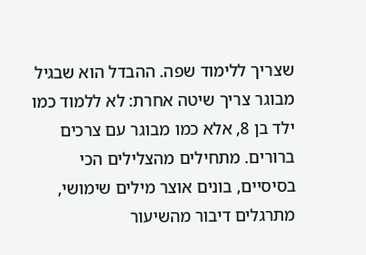שצריך ללימוד שפה. ההבדל הוא שבגיל מבוגר צריך שיטה אחרת: לא ללמוד כמו ילד בן 8, אלא כמו מבוגר עם צרכים ברורים. מתחילים מהצלילים הכי בסיסיים, בונים אוצר מילים שימושי, מתרגלים דיבור מהשיעור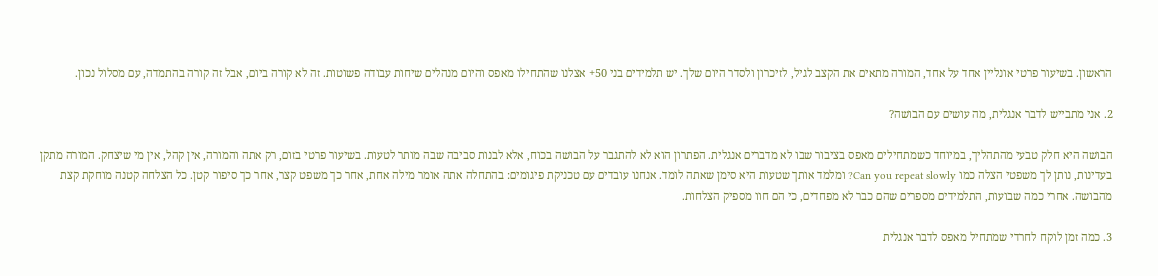הראשון. בשיעור פרטי אונליין אחד על אחד, המורה מתאים את הקצב לגיל, לזיכרון ולסדר היום שלך. יש תלמידים בני 50+ אצלנו שהתחילו מאפס והיום מנהלים שיחות עבודה פשוטות. זה לא קורה ביום, אבל זה קורה בהתמדה, עם מסלול נכון.

2. אני מתבייש לדבר אנגלית, מה עושים עם הבושה?

הבושה היא חלק טבעי מהתהליך, במיוחד כשמתחילים מאפס בציבור שבו לא מדברים אנגלית. הפתרון הוא לא להתגבר על הבושה בכוח, אלא לבנות סביבה שבה מותר לטעות. בשיעור פרטי בזום, רק אתה והמורה, אין קהל, אין מי שיצחק. המורה מתקן בעדינות, נותן לך משפטי הצלה כמו Can you repeat slowly? ומלמד אותך שטעות היא סימן שאתה לומד. אנחנו עובדים עם טכניקת פיגומים: בהתחלה אתה אומר מילה אחת, אחר כך משפט קצר, אחר כך סיפור קטן. כל הצלחה קטנה מוחקת קצת מהבושה. אחרי כמה שבועות, התלמידים מספרים שהם כבר לא מפחדים, כי הם חוו מספיק הצלחות.

3. כמה זמן לוקח לחרדי שמתחיל מאפס לדבר אנגלית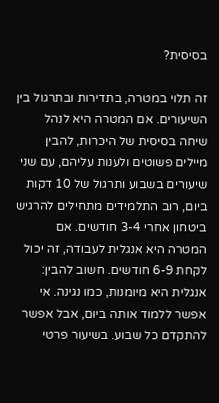בסיסית?

זה תלוי במטרה, בתדירות ובתרגול בין השיעורים. אם המטרה היא לנהל שיחה בסיסית של היכרות, להבין מיילים פשוטים ולענות עליהם, עם שני שיעורים בשבוע ותרגול של 10 דקות ביום, רוב התלמידים מתחילים להרגיש ביטחון אחרי 3-4 חודשים. אם המטרה היא אנגלית לעבודה, זה יכול לקחת 6-9 חודשים. חשוב להבין: אנגלית היא מיומנות, כמו נגינה. אי אפשר ללמוד אותה ביום, אבל אפשר להתקדם כל שבוע. בשיעור פרטי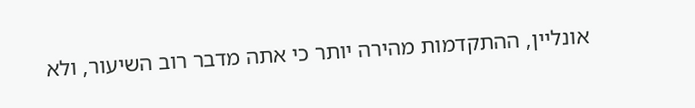אונליין, ההתקדמות מהירה יותר כי אתה מדבר רוב השיעור, ולא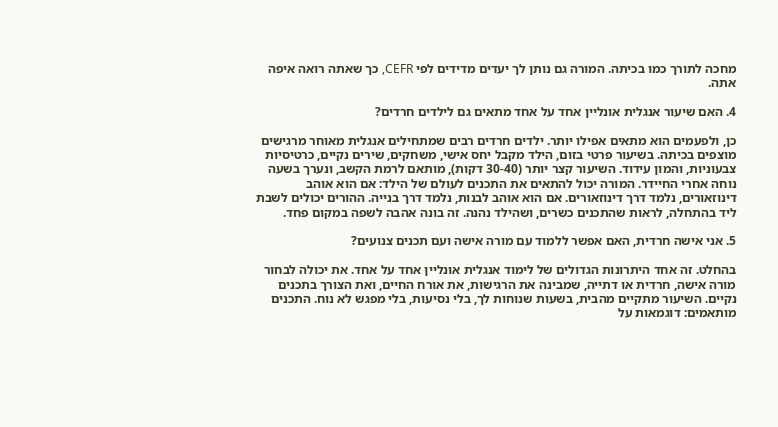מחכה לתורך כמו בכיתה. המורה גם נותן לך יעדים מדידים לפי CEFR, כך שאתה רואה איפה אתה.

4. האם שיעור אנגלית אונליין אחד על אחד מתאים גם לילדים חרדים?

כן, ולפעמים הוא מתאים אפילו יותר. ילדים חרדים רבים שמתחילים אנגלית מאוחר מרגישים מוצפים בכיתה. בשיעור פרטי בזום, הילד מקבל יחס אישי, משחקים, שירים נקיים, כרטיסיות צבעוניות, והמון עידוד. השיעור קצר יותר (30-40 דקות), מותאם לרמת הקשב, ונערך בשעה נוחה אחרי החיידר. המורה יכול להתאים את התכנים לעולם של הילד: אם הוא אוהב דינוזאורים, נלמד דרך דינוזאורים. אם הוא אוהב לבנות, נלמד דרך בנייה. ההורים יכולים לשבת ליד בהתחלה, לראות שהתכנים כשרים, ושהילד נהנה. זה בונה אהבה לשפה במקום פחד.

5. אני אישה חרדית, האם אפשר ללמוד עם מורה אישה ועם תכנים צנועים?

בהחלט. זה אחד היתרונות הגדולים של לימוד אנגלית אונליין אחד על אחד. את יכולה לבחור מורה אישה, חרדית או דתייה, שמבינה את הרגישות, את אורח החיים, ואת הצורך בתכנים נקיים. השיעור מתקיים מהבית, בשעות שנוחות לך, בלי נסיעות, בלי מפגש לא נוח. התכנים מותאמים: דוגמאות על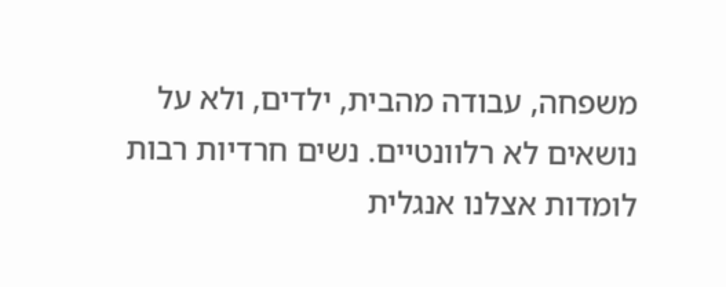משפחה, עבודה מהבית, ילדים, ולא על נושאים לא רלוונטיים. נשים חרדיות רבות לומדות אצלנו אנגלית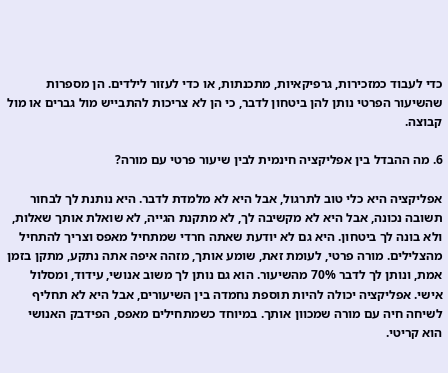כדי לעבוד כמזכירות, גרפיקאיות, מתכנתות, או כדי לעזור לילדים. הן מספרות שהשיעור הפרטי נותן להן ביטחון לדבר, כי הן לא צריכות להתבייש מול גברים או מול קבוצה.

6. מה ההבדל בין אפליקציה חינמית לבין שיעור פרטי עם מורה?

אפליקציה היא כלי טוב לתרגול, אבל היא לא מלמדת לדבר. היא נותנת לך לבחור תשובה נכונה, אבל היא לא מקשיבה לך, לא מתקנת הגייה, לא שואלת אותך שאלות, ולא בונה לך ביטחון. היא גם לא יודעת שאתה חרדי שמתחיל מאפס וצריך להתחיל מהצלילים. מורה פרטי, לעומת זאת, שומע אותך, מזהה איפה אתה נתקע, מתקן בזמן אמת, ונותן לך לדבר 70% מהשיעור. הוא גם נותן לך משוב אנושי, עידוד, ומסלול אישי. אפליקציה יכולה להיות תוספת נחמדה בין השיעורים, אבל היא לא תחליף לשיחה חיה עם מורה שמכוון אותך. במיוחד כשמתחילים מאפס, הפידבק האנושי הוא קריטי.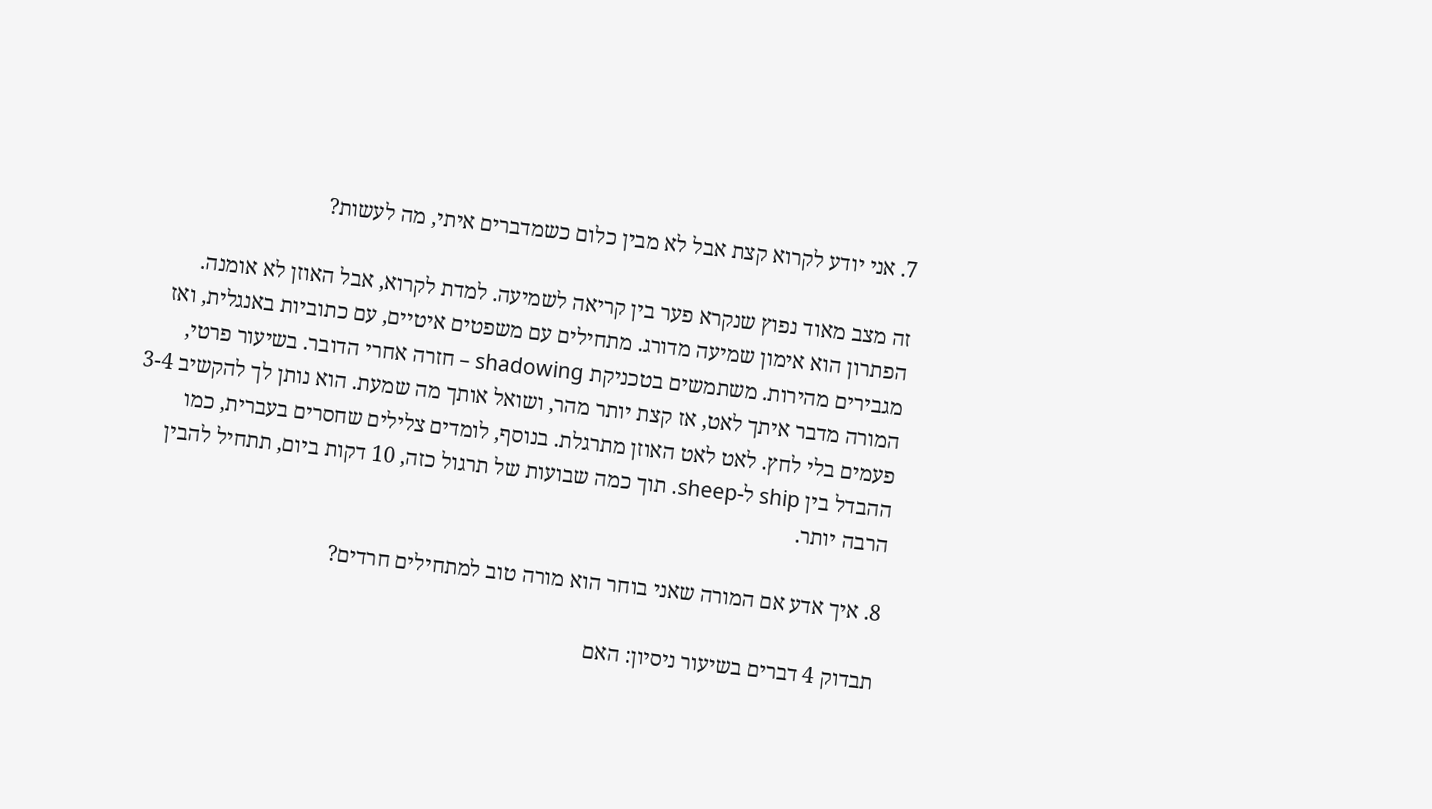7. אני יודע לקרוא קצת אבל לא מבין כלום כשמדברים איתי, מה לעשות?

זה מצב מאוד נפוץ שנקרא פער בין קריאה לשמיעה. למדת לקרוא, אבל האוזן לא אומנה. הפתרון הוא אימון שמיעה מדורג. מתחילים עם משפטים איטיים, עם כתוביות באנגלית, ואז מגבירים מהירות. משתמשים בטכניקת shadowing – חזרה אחרי הדובר. בשיעור פרטי, המורה מדבר איתך לאט, אז קצת יותר מהר, ושואל אותך מה שמעת. הוא נותן לך להקשיב 3-4 פעמים בלי לחץ. לאט לאט האוזן מתרגלת. בנוסף, לומדים צלילים שחסרים בעברית, כמו ההבדל בין ship ל-sheep. תוך כמה שבועות של תרגול כזה, 10 דקות ביום, תתחיל להבין הרבה יותר.

8. איך אדע אם המורה שאני בוחר הוא מורה טוב למתחילים חרדים?

תבדוק 4 דברים בשיעור ניסיון: האם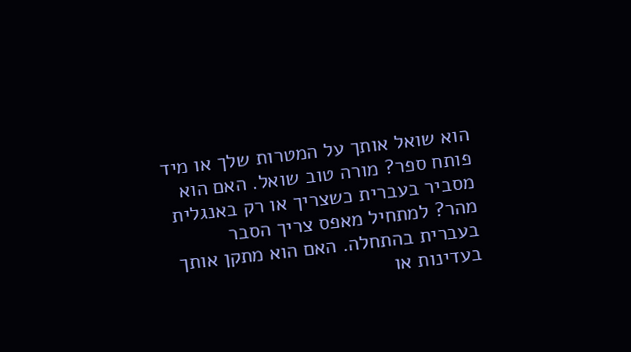הוא שואל אותך על המטרות שלך או מיד פותח ספר? מורה טוב שואל. האם הוא מסביר בעברית כשצריך או רק באנגלית מהר? למתחיל מאפס צריך הסבר בעברית בהתחלה. האם הוא מתקן אותך בעדינות או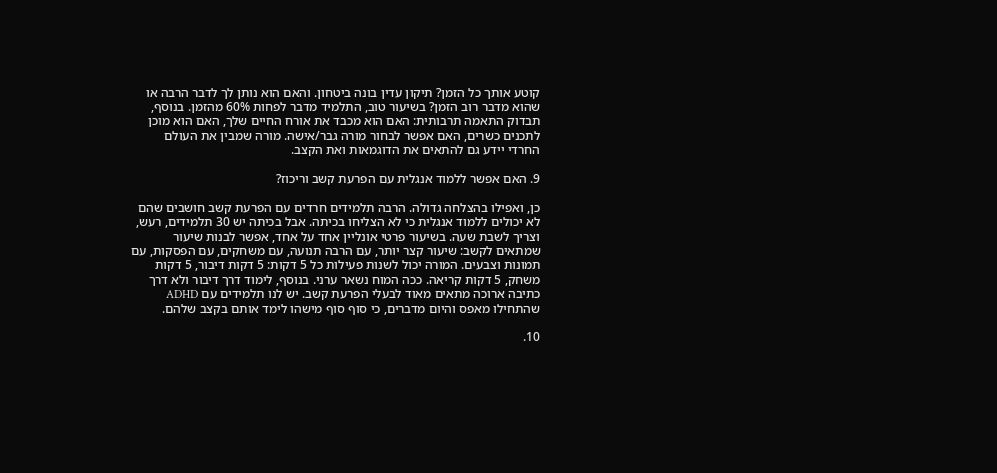קוטע אותך כל הזמן? תיקון עדין בונה ביטחון. והאם הוא נותן לך לדבר הרבה או שהוא מדבר רוב הזמן? בשיעור טוב, התלמיד מדבר לפחות 60% מהזמן. בנוסף, תבדוק התאמה תרבותית: האם הוא מכבד את אורח החיים שלך, האם הוא מוכן לתכנים כשרים, האם אפשר לבחור מורה גבר/אישה. מורה שמבין את העולם החרדי יידע גם להתאים את הדוגמאות ואת הקצב.

9. האם אפשר ללמוד אנגלית עם הפרעת קשב וריכוז?

כן, ואפילו בהצלחה גדולה. הרבה תלמידים חרדים עם הפרעת קשב חושבים שהם לא יכולים ללמוד אנגלית כי לא הצליחו בכיתה. אבל בכיתה יש 30 תלמידים, רעש, וצריך לשבת שעה. בשיעור פרטי אונליין אחד על אחד, אפשר לבנות שיעור שמתאים לקשב: שיעור קצר יותר, עם הרבה תנועה, עם משחקים, עם הפסקות, עם תמונות וצבעים. המורה יכול לשנות פעילות כל 5 דקות: 5 דקות דיבור, 5 דקות משחק, 5 דקות קריאה. ככה המוח נשאר ערני. בנוסף, לימוד דרך דיבור ולא דרך כתיבה ארוכה מתאים מאוד לבעלי הפרעת קשב. יש לנו תלמידים עם ADHD שהתחילו מאפס והיום מדברים, כי סוף סוף מישהו לימד אותם בקצב שלהם.

10.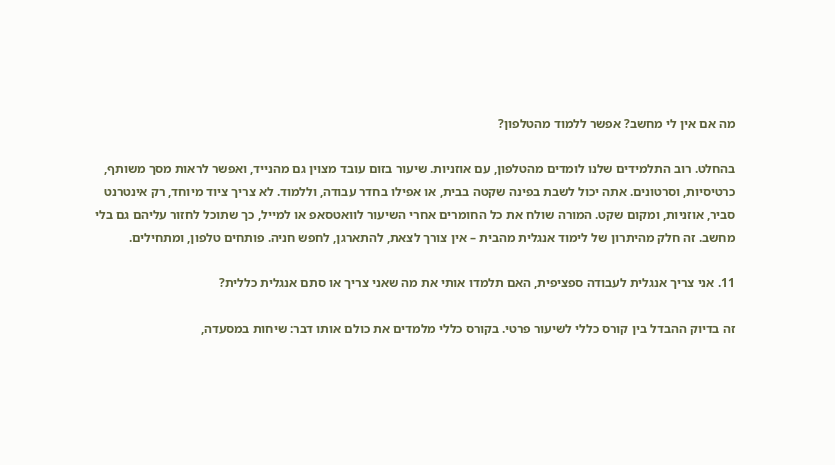מה אם אין לי מחשב? אפשר ללמוד מהטלפון?

בהחלט. רוב התלמידים שלנו לומדים מהטלפון, עם אוזניות. שיעור בזום עובד מצוין גם מהנייד, ואפשר לראות מסך משותף, כרטיסיות, וסרטונים. אתה יכול לשבת בפינה שקטה בבית, או אפילו בחדר עבודה, וללמוד. לא צריך ציוד מיוחד, רק אינטרנט סביר, אוזניות, ומקום שקט. המורה שולח את כל החומרים אחרי השיעור לוואטסאפ או למייל, כך שתוכל לחזור עליהם גם בלי מחשב. זה חלק מהיתרון של לימוד אנגלית מהבית – אין צורך לצאת, להתארגן, לחפש חניה. פותחים טלפון, ומתחילים.

11. אני צריך אנגלית לעבודה ספציפית, האם תלמדו אותי את מה שאני צריך או סתם אנגלית כללית?

זה בדיוק ההבדל בין קורס כללי לשיעור פרטי. בקורס כללי מלמדים את כולם אותו דבר: שיחות במסעדה,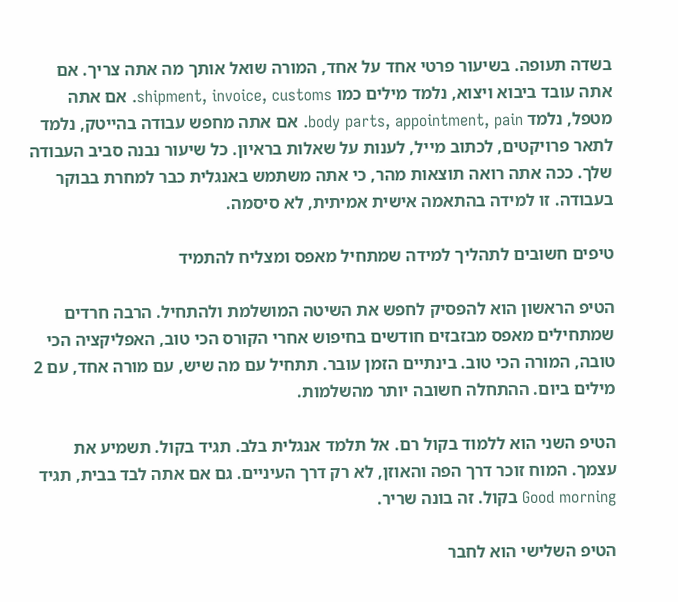בשדה תעופה. בשיעור פרטי אחד על אחד, המורה שואל אותך מה אתה צריך. אם אתה עובד ביבוא ויצוא, נלמד מילים כמו shipment, invoice, customs. אם אתה מטפל, נלמד body parts, appointment, pain. אם אתה מחפש עבודה בהייטק, נלמד לתאר פרויקטים, לכתוב מייל, לענות על שאלות בראיון. כל שיעור נבנה סביב העבודה שלך. ככה אתה רואה תוצאות מהר, כי אתה משתמש באנגלית כבר למחרת בבוקר בעבודה. זו למידה בהתאמה אישית אמיתית, לא סיסמה.

טיפים חשובים לתהליך למידה שמתחיל מאפס ומצליח להתמיד

הטיפ הראשון הוא להפסיק לחפש את השיטה המושלמת ולהתחיל. הרבה חרדים שמתחילים מאפס מבזבזים חודשים בחיפוש אחרי הקורס הכי טוב, האפליקציה הכי טובה, המורה הכי טוב. בינתיים הזמן עובר. תתחיל עם מה שיש, עם מורה אחד, עם 2 מילים ביום. ההתחלה חשובה יותר מהשלמות.

הטיפ השני הוא ללמוד בקול רם. אל תלמד אנגלית בלב. תגיד בקול. תשמיע את עצמך. המוח זוכר דרך הפה והאוזן, לא רק דרך העיניים. גם אם אתה לבד בבית, תגיד Good morning בקול. זה בונה שריר.

הטיפ השלישי הוא לחבר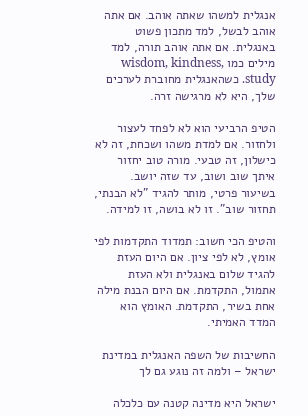אנגלית למשהו שאתה אוהב. אם אתה אוהב לבשל, למד מתכון פשוט באנגלית. אם אתה אוהב תורה, למד מילים כמו wisdom, kindness, study. כשהאנגלית מחוברת לערכים שלך, היא לא מרגישה זרה.

הטיפ הרביעי הוא לא לפחד לעצור ולחזור. אם למדת משהו ושכחת, זה לא כישלון, זה טבעי. מורה טוב יחזור איתך שוב ושוב, עד שזה יושב. בשיעור פרטי, מותר להגיד "לא הבנתי, תחזור שוב". זו לא בושה, זו למידה.

והטיפ הכי חשוב: תמדוד התקדמות לפי אומץ, לא לפי ציון. אם היום העזת להגיד שלום באנגלית ולא העזת אתמול, התקדמת. אם היום הבנת מילה אחת בשיר, התקדמת. האומץ הוא המדד האמיתי.

החשיבות של השפה האנגלית במדינת ישראל – ולמה זה נוגע גם לך

ישראל היא מדינה קטנה עם כלכלה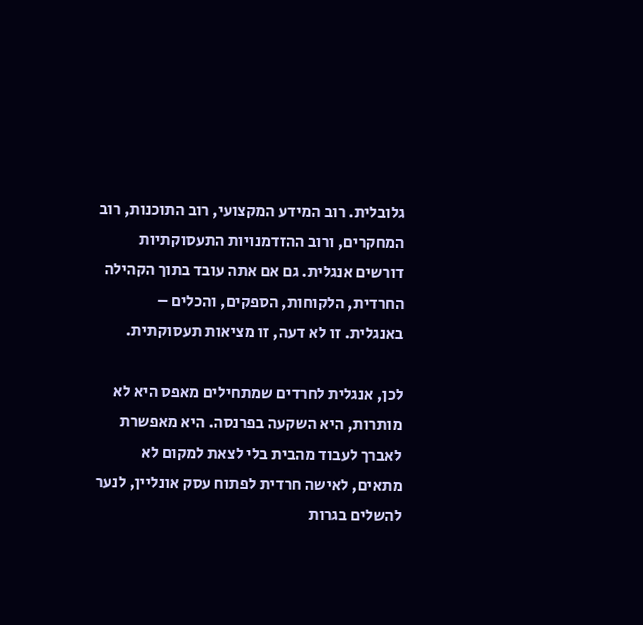גלובלית. רוב המידע המקצועי, רוב התוכנות, רוב המחקרים, ורוב ההזדמנויות התעסוקתיות דורשים אנגלית. גם אם אתה עובד בתוך הקהילה החרדית, הלקוחות, הספקים, והכלים – באנגלית. זו לא דעה, זו מציאות תעסוקתית.

לכן, אנגלית לחרדים שמתחילים מאפס היא לא מותרות, היא השקעה בפרנסה. היא מאפשרת לאברך לעבוד מהבית בלי לצאת למקום לא מתאים, לאישה חרדית לפתוח עסק אונליין, לנער להשלים בגרות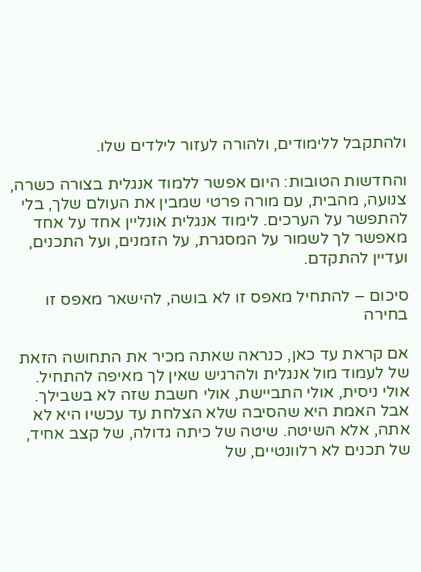ולהתקבל ללימודים, ולהורה לעזור לילדים שלו.

והחדשות הטובות: היום אפשר ללמוד אנגלית בצורה כשרה, צנועה, מהבית, עם מורה פרטי שמבין את העולם שלך, בלי להתפשר על הערכים. לימוד אנגלית אונליין אחד על אחד מאפשר לך לשמור על המסגרת, על הזמנים, ועל התכנים, ועדיין להתקדם.

סיכום – להתחיל מאפס זו לא בושה, להישאר מאפס זו בחירה

אם קראת עד כאן, כנראה שאתה מכיר את התחושה הזאת של לעמוד מול אנגלית ולהרגיש שאין לך מאיפה להתחיל. אולי ניסית, אולי התביישת, אולי חשבת שזה לא בשבילך. אבל האמת היא שהסיבה שלא הצלחת עד עכשיו היא לא אתה, אלא השיטה. שיטה של כיתה גדולה, של קצב אחיד, של תכנים לא רלוונטיים, של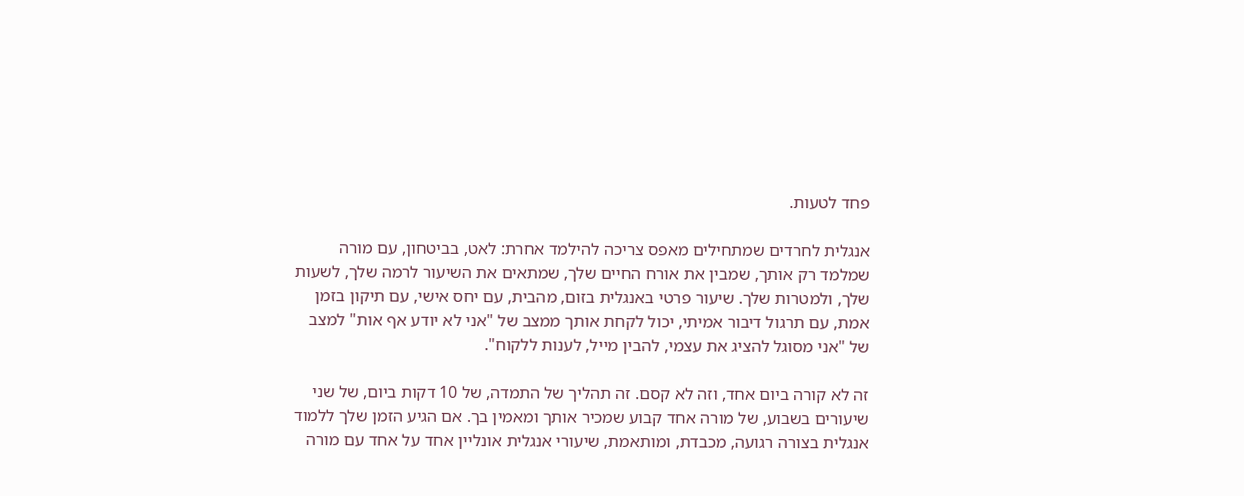פחד לטעות.

אנגלית לחרדים שמתחילים מאפס צריכה להילמד אחרת: לאט, בביטחון, עם מורה שמלמד רק אותך, שמבין את אורח החיים שלך, שמתאים את השיעור לרמה שלך, לשעות שלך, ולמטרות שלך. שיעור פרטי באנגלית בזום, מהבית, עם יחס אישי, עם תיקון בזמן אמת, עם תרגול דיבור אמיתי, יכול לקחת אותך ממצב של "אני לא יודע אף אות" למצב של "אני מסוגל להציג את עצמי, להבין מייל, לענות ללקוח".

זה לא קורה ביום אחד, וזה לא קסם. זה תהליך של התמדה, של 10 דקות ביום, של שני שיעורים בשבוע, של מורה אחד קבוע שמכיר אותך ומאמין בך. אם הגיע הזמן שלך ללמוד אנגלית בצורה רגועה, מכבדת, ומותאמת, שיעורי אנגלית אונליין אחד על אחד עם מורה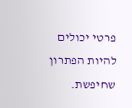פרטי יכולים להיות הפתרון שחיפשת.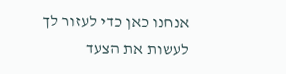אנחנו כאן כדי לעזור לך לעשות את הצעד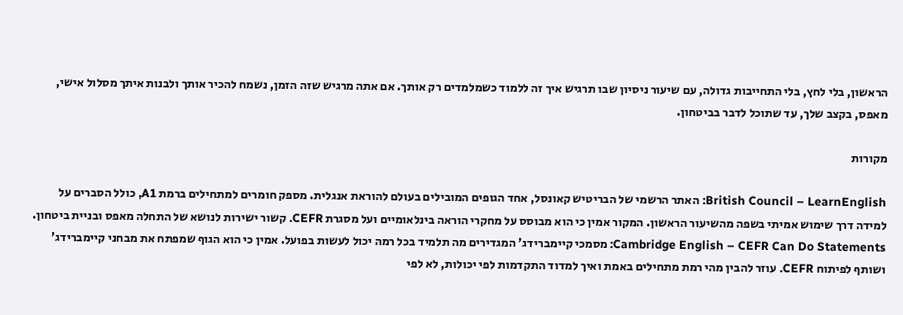הראשון, בלי לחץ, בלי התחייבות גדולה, עם שיעור ניסיון שבו תרגיש איך זה ללמוד כשמלמדים רק אותך. אם אתה מרגיש שזה הזמן, נשמח להכיר אותך ולבנות איתך מסלול אישי, מאפס, בקצב שלך, עד שתוכל לדבר בביטחון.

מקורות

British Council – LearnEnglish: האתר הרשמי של הבריטיש קאונסל, אחד הגופים המובילים בעולם להוראת אנגלית. מספק חומרים למתחילים ברמת A1, כולל הסברים על למידה דרך שימוש אמיתי בשפה מהשיעור הראשון. המקור אמין כי הוא מבוסס על מחקרי הוראה בינלאומיים ועל מסגרת CEFR. קשור ישירות לנושא של התחלה מאפס ובניית ביטחון.
Cambridge English – CEFR Can Do Statements: מסמכי קיימברידג' המגדירים מה תלמיד בכל רמה יכול לעשות בפועל. אמין כי הוא הגוף שמפתח את מבחני קיימברידג' ושותף לפיתוח CEFR. עוזר להבין מהי רמת מתחילים באמת ואיך למדוד התקדמות לפי יכולות, לא לפי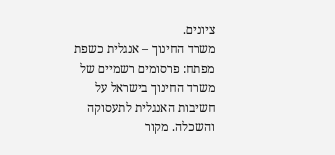ציונים.
משרד החינוך – אנגלית כשפת מפתח: פרסומים רשמיים של משרד החינוך בישראל על חשיבות האנגלית לתעסוקה והשכלה. מקור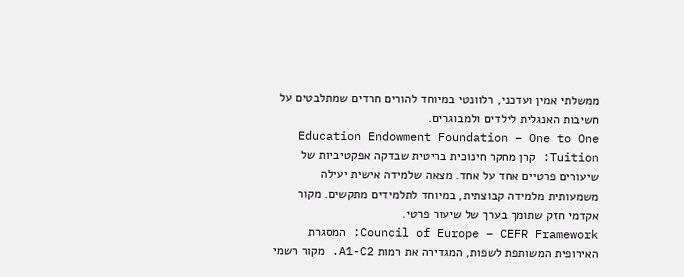ממשלתי אמין ועדכני, רלוונטי במיוחד להורים חרדים שמתלבטים על חשיבות האנגלית לילדים ולמבוגרים.
Education Endowment Foundation – One to One Tuition: קרן מחקר חינוכית בריטית שבדקה אפקטיביות של שיעורים פרטיים אחד על אחד. מצאה שלמידה אישית יעילה משמעותית מלמידה קבוצתית, במיוחד לתלמידים מתקשים. מקור אקדמי חזק שתומך בערך של שיעור פרטי.
Council of Europe – CEFR Framework: המסגרת האירופית המשותפת לשפות, המגדירה את רמות A1-C2. מקור רשמי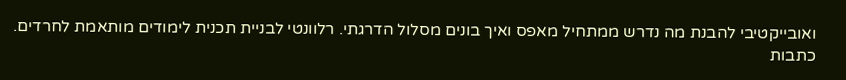ואובייקטיבי להבנת מה נדרש ממתחיל מאפס ואיך בונים מסלול הדרגתי. רלוונטי לבניית תכנית לימודים מותאמת לחרדים.
כתבות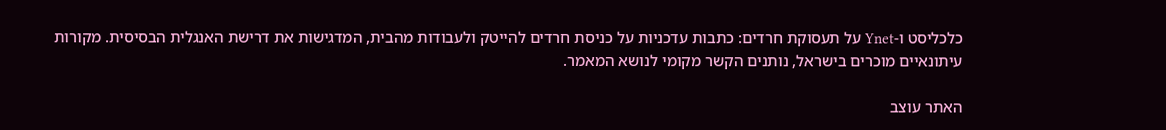כלכליסט ו-Ynet על תעסוקת חרדים: כתבות עדכניות על כניסת חרדים להייטק ולעבודות מהבית, המדגישות את דרישת האנגלית הבסיסית. מקורות עיתונאיים מוכרים בישראל, נותנים הקשר מקומי לנושא המאמר.

האתר עוצב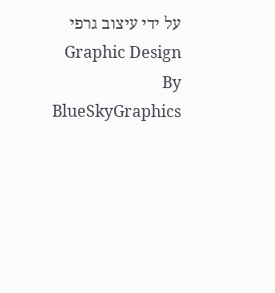על ידי עיצוב גרפי Graphic Design By BlueSkyGraphics